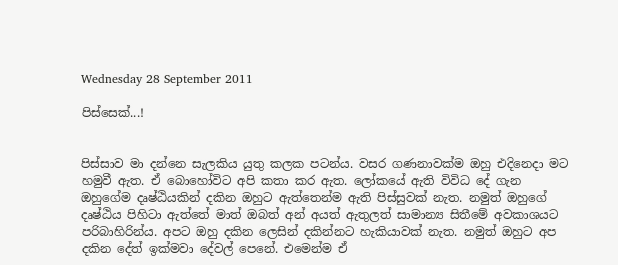Wednesday 28 September 2011

පිස්සෙක්...!


පිස්සාව මා දන්නෙ සැලකිය යුතු කලක පටන්ය. වසර ගණනාවක්ම ඔහු එදිනෙදා මට හමුවී ඇත. ඒ බොහෝවිට අපි කතා කර ඇත. ලෝකයේ ඇති විවිධ දේ ගැන ඔහුගේම දෘෂ්ඨියකින් දකින ඔහුට ඇත්තෙන්ම ඇති පිස්සුවක් නැත. නමුත් ඔහුගේ දෘෂ්ඨිය පිහිටා ඇත්තේ මාත් ඔබත් අන් අයත් ඇතුලත් සාමාන්‍ය සිතීමේ අවකාශයට පරිබාහිරින්ය. අපට ඔහු දකින ලෙසින් දකින්නට හැකියාවක් නැත. නමුත් ඔහුට අප දකින දේත් ඉක්මවා දේවල් පෙනේ. එමෙන්ම ඒ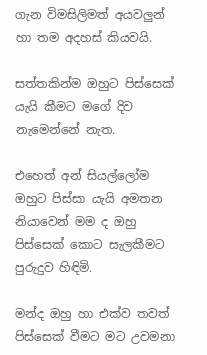ගැන විමසිලිමත් අයවලුන් හා තම අදහස් කියවයි.

සත්තකින්ම ඔහුට පිස්සෙක් යැයි කීමට මගේ දිව නැමෙන්නේ නැත.

එහෙත් අන් සියල්ලෝම ඔහුට පිස්සා යැයි අමතන නියාවෙන් මම ද ඔහු පිස්සෙක් කොට සැලකීමට පුරුදුව හිඳිමි.

මන්ද ඔහු හා එක්ව තවත් පිස්සෙක් වීමට මට උවමනා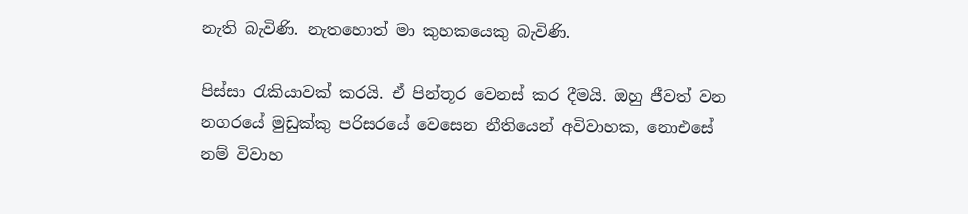නැති බැවිණි. නැතහොත් මා කුහකයෙකු බැවිණි.

පිස්සා රැකියාවක් කරයි. ඒ පින්තූර වෙනස් කර දීමයි. ඔහු ජීවත් වන නගරයේ මුඩුක්කු පරිසරයේ වෙසෙන නීතියෙන් අවිවාහක, නොඑසේ නම් විවාහ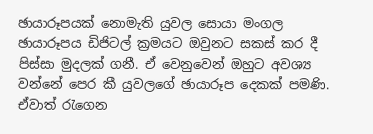ඡායාරූපයක් නොමැති යුවල සොයා මංගල ඡායාරූපය ඩිජිටල් ක්‍රමයට ඔවුනට සකස් කර දී පිස්සා මුදලක් ගනී. ඒ වෙනුවෙන් ඔහුට අවශ්‍ය වන්නේ පෙර කී යුවලගේ ඡායාරූප දෙකක් පමණි. ඒවාත් රැගෙන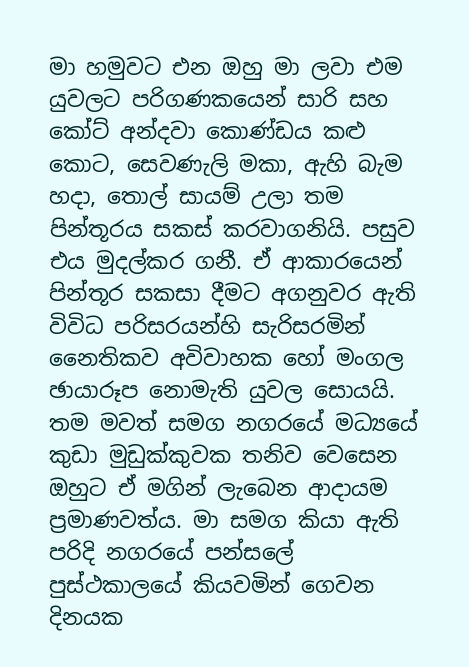මා හමුවට එන ඔහු මා ලවා එම යුවලට පරිගණකයෙන් සාරි සහ කෝට් අන්දවා කොණ්ඩය කළු කොට, සෙවණැලි මකා, ඇහි බැම හදා, තොල් සායම් උලා තම පින්තූරය සකස් කරවාගනියි. පසුව එය මුදල්කර ගනී. ඒ ආකාරයෙන් පින්තූර සකසා දීමට අගනුවර ඇති විවිධ පරිසරයන්හි සැරිසරමින් නෛතිකව අවිවාහක හෝ මංගල ඡායාරූප නොමැති යුවල සොයයි. තම මවත් සමග නගරයේ මධ්‍යයේ කුඩා මුඩුක්කුවක තනිව වෙසෙන ඔහුට ඒ මගින් ලැබෙන ආදායම ප්‍රමාණවත්ය. මා සමග කියා ඇති පරිදි නගරයේ පන්සලේ පුස්ථකාලයේ කියවමින් ගෙවන දිනයක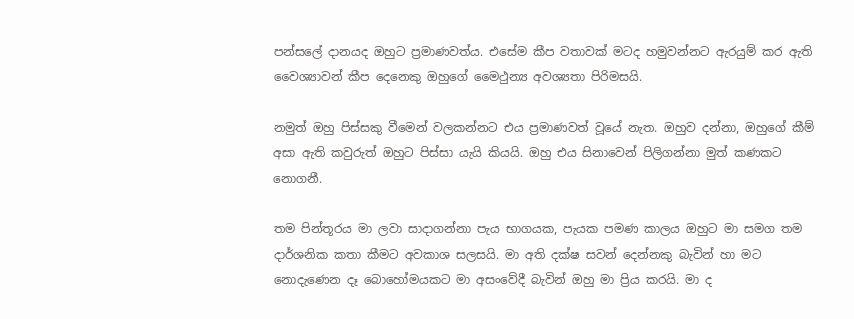පන්සලේ දානයද ඔහුට ප්‍රමාණවත්ය. එසේම කීප වතාවක් මටද හමුවන්නට ඇරයුම් කර ඇති වෛශ්‍යාවන් කීප දෙනෙකු ඔහුගේ මෛථුන්‍ය අවශ්‍යතා පිරිමසයි.

නමුත් ඔහු පිස්සකු වීමෙන් වලකන්නට එය ප්‍රමාණවත් වූයේ නැත. ඔහුව දන්නා, ඔහුගේ කීම් අසා ඇති කවුරුත් ඔහුට පිස්සා යැයි කියයි. ඔහු එය සිනාවෙන් පිලිගන්නා මුත් කණකට නොගනී.

තම පින්තූරය මා ලවා සාදාගන්නා පැය භාගයක, පැයක පමණ කාලය ඔහුට මා සමග තම දාර්ශනික කතා කීමට අවකාශ සලසයි. මා අති දක්ෂ සවන් දෙන්නකු බැවින් හා මට නොදැණෙන දෑ බොහෝමයකට මා අසංවේදී බැවින් ඔහු මා ප්‍රිය කරයි. මා ද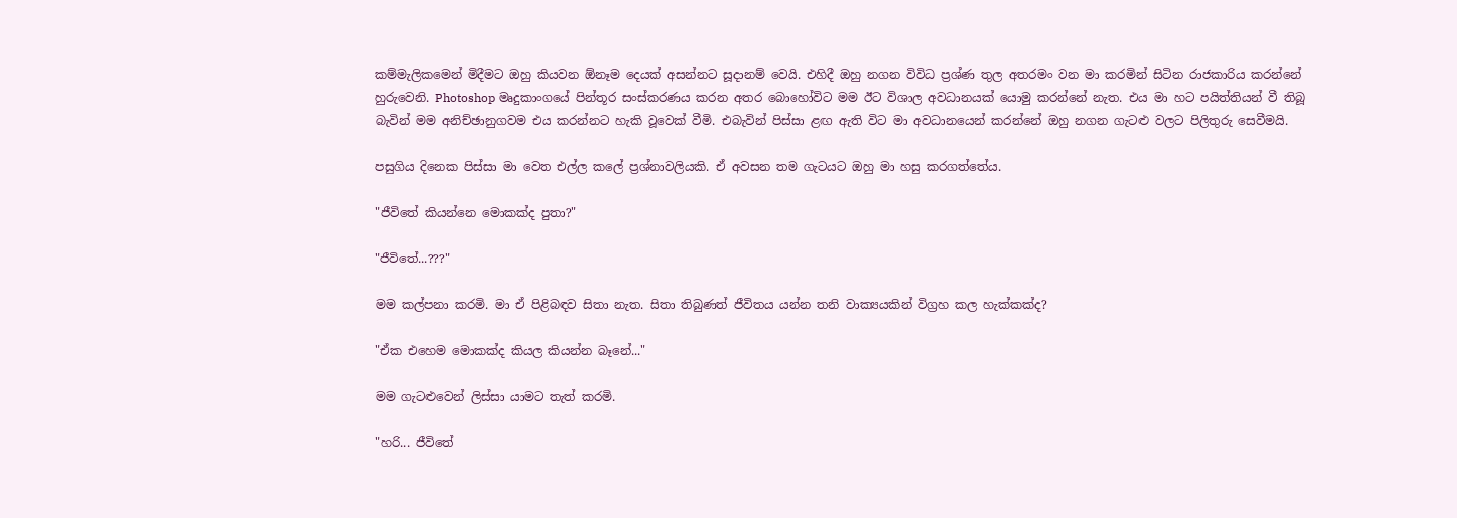කම්මැලිකමෙන් මිදීමට ඔහු කියවන ඕනෑම දෙයක් අසන්නට සූදානම් වෙයි. එහිදී ඔහු නගන විවිධ ප්‍රශ්ණ තුල අතරමං වන මා කරමින් සිටින රාජකාරිය කරන්නේ හුරුවෙනි. Photoshop මෘදුකාංගයේ පින්තූර සංස්කරණය කරන අතර බොහෝවිට මම ඊට විශාල අවධානයක් යොමු කරන්නේ නැත. එය මා හට පයිත්තියන් වී තිබූ බැවින් මම අනිච්ඡානුගවම එය කරන්නට හැකි වූවෙක් වීමි. එබැවින් පිස්සා ළඟ ඇති විට මා අවධානයෙන් කරන්නේ ඔහු නගන ගැටළු වලට පිලිතුරු සෙවීමයි.

පසුගිය දිනෙක පිස්සා මා වෙත එල්ල කලේ ප්‍රශ්නාවලියකි. ඒ අවසන තම ගැටයට ඔහු මා හසු කරගත්තේය.

"ජීවිතේ කියන්නෙ මොකක්ද පුතා?"

"ජීවිතේ...???"

මම කල්පනා කරමි. මා ඒ පිළිබඳව සිතා නැත. සිතා තිබුණත් ජීවිතය යන්න තනි වාක්‍යයකින් විග්‍රහ කල හැක්කක්ද?

"ඒක එහෙම මොකක්ද කියල කියන්න බෑනේ..."

මම ගැටළුවෙන් ලිස්සා යාමට තැත් කරමි.

"හරි... ජීවිතේ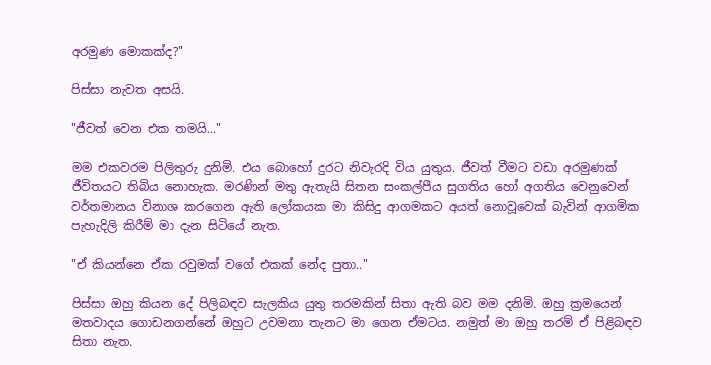අරමුණ මොකක්ද?"

පිස්සා නැවත අසයි.

"ජීවත් වෙන එක තමයි..."

මම එකවරම පිලිතුරු දුනිමි. එය බොහෝ දුරට නිවැරදි විය යුතුය. ජීවත් වීමට වඩා අරමුණක් ජීවිතයට තිබිය නොහැක. මරණින් මතු ඇතැයි සිතන සංකල්පීය සුගතිය හෝ අගතිය වෙනුවෙන් වර්තමානය විනාශ කරගෙන ඇති ලෝකයක මා කිසිදු ආගමකට අයත් නොවූවෙක් බැවින් ආගමික පැහැදිලි කිරීම් මා දැන සිටියේ නැත.

"ඒ කියන්නෙ ඒක රවුමක් ‍වගේ එකක් නේද පුතා.."

පිස්සා ඔහු කියන දේ පිලිබඳව සැලකිය යුතු තරමකින් සිතා ඇති බව මම දනිමි. ඔහු ක්‍රමයෙන් මතවාදය ගොඩනගන්නේ ඔහුට උවමනා තැනට මා ගෙන ඒමටය. නමුත් මා ඔහු තරම් ඒ පිළිබඳව සිතා නැත.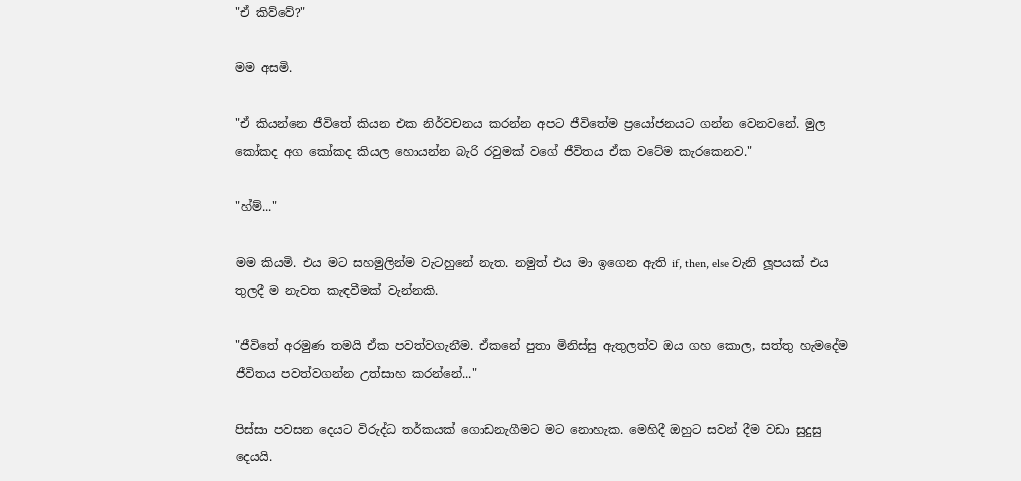"ඒ කිව්වේ?"

මම අසමි.

"ඒ කියන්නෙ ජීවිතේ කියන එක නිර්වචනය කරන්න අපට ජීවිතේම ප්‍රයෝජනයට ගන්න වෙනවනේ. මුල කෝකද අග කෝකද කියල හොයන්න බැරි රවුමක් වගේ ජීවිතය ඒක වටේම කැරකෙනව."

"හ්ම්..."

මම කියමි. එය මට සහමුලින්ම වැටහුනේ නැත. නමුත් එය මා ඉගෙන ඇති if, then, else වැනි ලූපයක් එය තුලදී ම නැවත කැඳවීමක් වැන්නකි.

"ජීවිතේ අරමුණ තමයි ඒක පවත්වගැනීම. ඒකනේ පුතා මිනිස්සු ඇතුලත්ව ඔය ගහ කොල, සත්තු හැමදේම ජීවිතය පවත්වගන්න උත්සාහ කරන්නේ..."

පිස්සා පවසන දෙයට විරුද්ධ තර්කයක් ගොඩනැගීමට මට නොහැක. මෙහිදී ඔහුට සවන් දීම වඩා සුදුසු දෙයයි.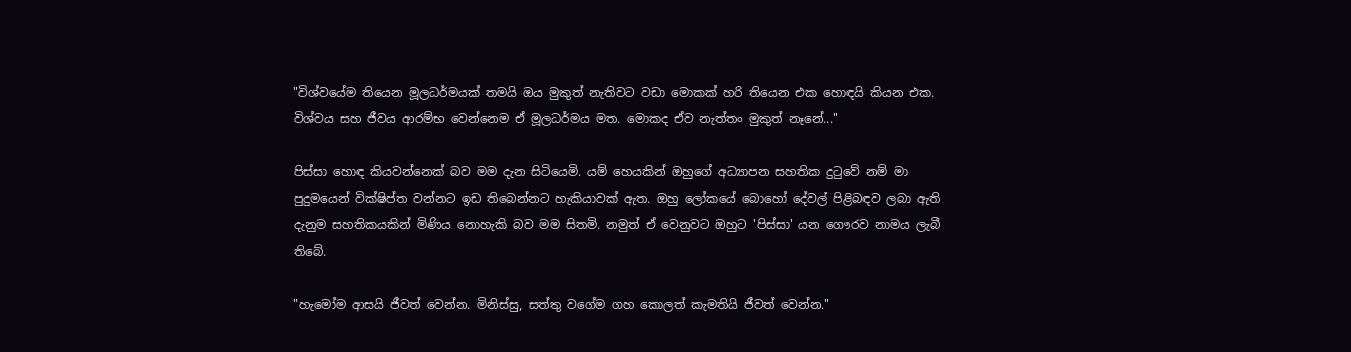"විශ්වයේම තියෙන මූලධර්මයක් තමයි ඔය මුකුත් නැතිවට වඩා මොකක් හරි තියෙන එක හොඳයි කියන එක. විශ්වය සහ ජීවය ආරම්භ වෙන්නෙම ඒ මූලධර්මය මත. මොකද ඒව නැත්තං මුකුත් නෑනේ..."

පිස්සා හොඳ කියවන්නෙක් බව මම දැන සිටියෙමි. යම් හෙයකින් ඔහුගේ අධ්‍යාපන සහතික දුටුවේ නම් මා පුදුමයෙන් වික්ෂිප්ත වන්නට ඉඩ තිබෙන්නට හැකියාවක් ඇත. ඔහු ලෝකයේ බොහෝ දේවල් පිළිබඳව ලබා ඇති දැනුම සහතිකයකින් මිණිය නොහැකි බව මම සිතමි. නමුත් ඒ වෙනුවට ඔහුට 'පිස්සා' යන ගෞරව නාමය ලැබී තිබේ.

"හැමෝම ආසයි ජීවත් වෙන්න. මිනිස්සු, සත්තු වගේම ගහ කොලත් කැමතියි ජීවත් වෙන්න."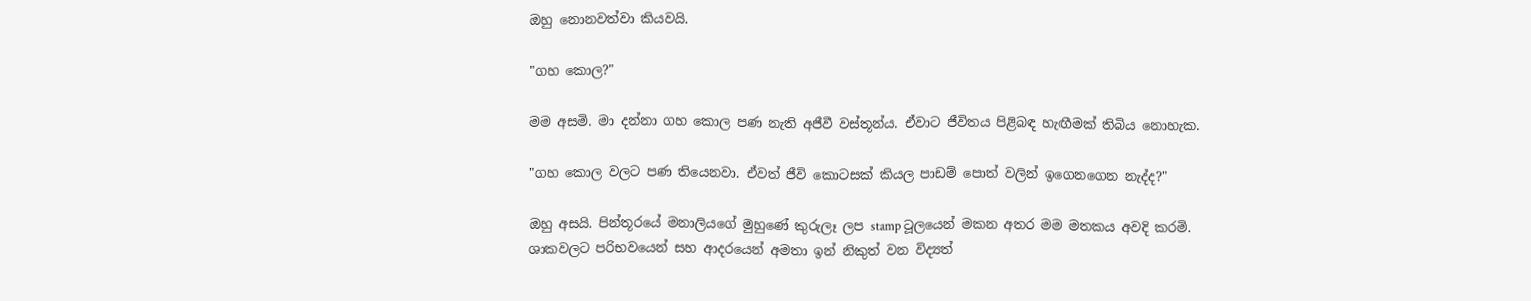ඔහු නොනවත්වා කියවයි.

"ගහ කොල?"

මම අසමි. මා දන්නා ගහ කොල පණ නැති අජීවී වස්තූන්ය. ඒවාට ජීවිතය පිළිබඳ හැඟීමක් තිබිය නොහැක.

"ගහ කොල වලට පණ තියෙනවා. ඒවත් ජීවි කොටසක් කියල පාඩම් පොත් වලින් ඉගෙනගෙන නැද්ද?"

ඔහු අසයි. පින්තූරයේ මනාලියගේ මුහුණේ කුරුලෑ ලප stamp ටූලයෙන් මකන අතර මම මතකය අවදි කරමි. ශාකවලට පරිභවයෙන් සහ ආදරයෙන් අමතා ඉන් නිකුත් වන විද්‍යත්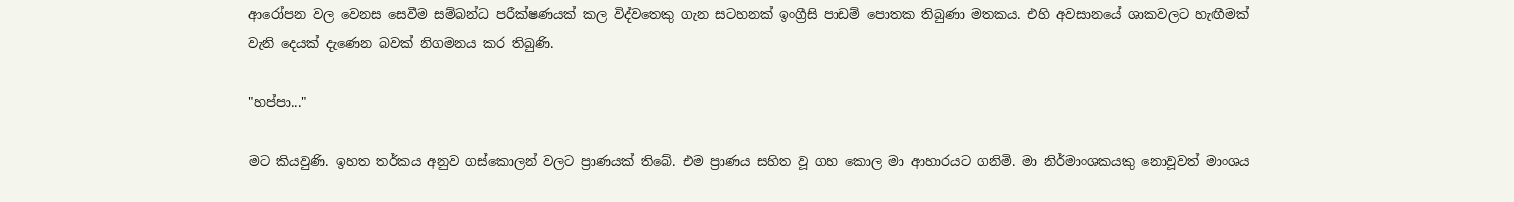ආරෝපන වල වෙනස සෙවීම සම්බන්ධ පරීක්ෂණයක් කල විද්වතෙකු ගැන සටහනක් ඉංග්‍රීසි පාඩම් පොතක තිබුණා මතකය. එහි අවසානයේ ශාකවලට හැඟීමක් වැනි දෙයක් දැණෙන බවක් නිගමනය කර තිබුණි.

"හප්පා..."

මට කියවුණි. ඉහත තර්කය අනුව ගස්කොලන් වලට ප්‍රාණයක් තිබේ. එම ප්‍රාණය සහිත වූ ගහ කොල මා ආහාරයට ගනිමි. මා නිර්මාංශකයකු නොවූවත් මාංශය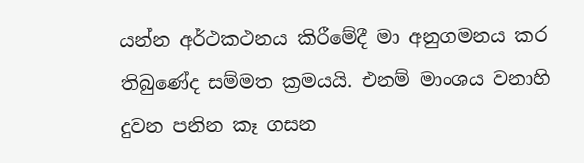යන්න අර්ථකථනය කිරීමේදී මා අනුගමනය කර තිබුණේද සම්මත ක්‍රමයයි. එනම් මාංශය වනාහි දුවන පනින කෑ ගසන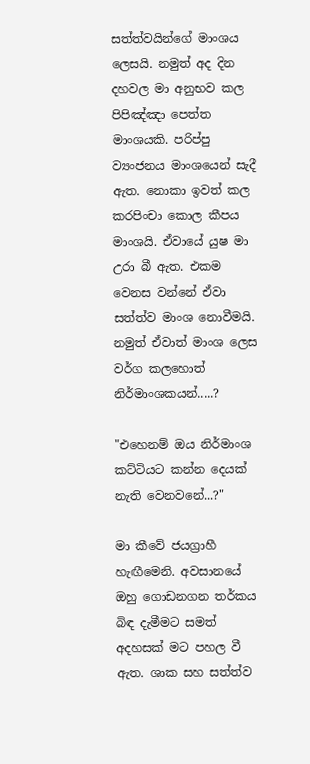සත්ත්වයින්ගේ මාංශය ලෙසයි. නමුත් අද දින දහවල මා අනුභව කල පිපිඤ්ඤා පෙත්ත මාංශයකි. පරිප්පු ව්‍යංජනය මාංශයෙන් සැදී ඇත. නොකා ඉවත් කල කරපිංචා කොල කීපය මාංශයි. ඒවායේ යුෂ මා උරා බී ඇත. එකම වෙනස වන්නේ ඒවා සත්ත්ව මාංශ නොවීමයි. නමුත් ඒවාත් මාංශ ලෙස වර්ග කලහොත් නිර්මාංශකයන්.....?

"එහෙනම් ඔය නිර්මාංශ කට්ටියට කන්න දෙයක් නැති වෙනවනේ...?"

මා කීවේ ජයග්‍රාහී හැඟීමෙනි. අවසානයේ ඔහු ගොඩනගන තර්කය බිඳ දැමීමට සමත් අදහසක් මට පහල වී ඇත. ශාක සහ සත්ත්ව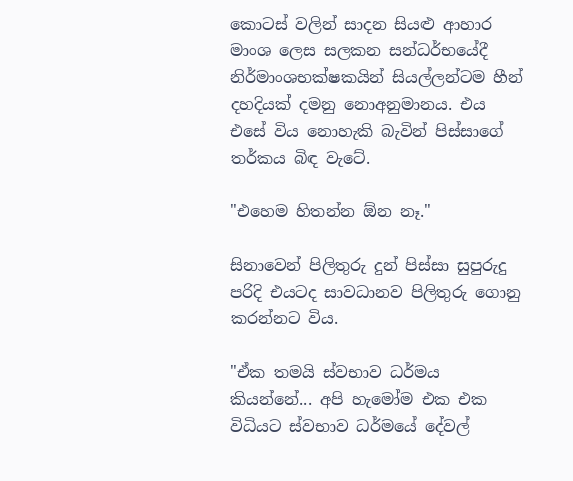කොටස් වලින් සාදන සියළු ආහාර මාංශ ලෙස සලකන සන්ධර්භයේදී නිර්මාංශභක්ෂකයින් සියල්ලන්ටම හීන් දහදියක් දමනු නොඅනුමානය. එය එසේ විය නොහැකි බැවින් පිස්සාගේ තර්කය බිඳ වැටේ.

"එහෙම හිතන්න ඕන නෑ."

සිනාවෙන් පිලිතුරු දුන් පිස්සා සුපුරුදු පරිදි එයටද සාවධානව පිලිතුරු ගොනු කරන්නට විය.

"ඒක තමයි ස්වභාව ධර්මය කියන්නේ... අපි හැමෝම එක එක විධියට ස්වභාව ධර්මයේ දේවල්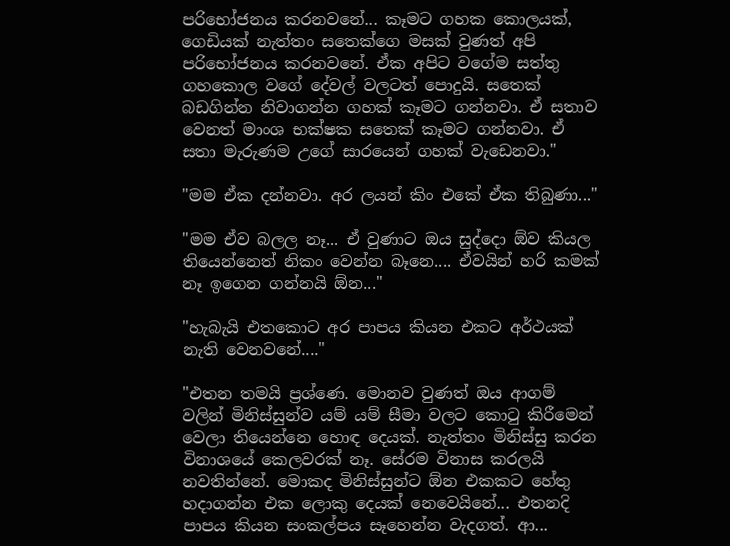පරිභෝජනය කරනවනේ... කෑමට ගහක කොලයක්, ගෙඩියක් නැත්තං සතෙක්ගෙ මසක් වුණත් අපි පරිභෝජනය කරනවනේ. ඒක අපිට වගේම සත්තු ගහකොල වගේ දේවල් වලටත් පොදුයි. සතෙක් බඩගින්න නිවාගන්න ගහක් කෑමට ගන්නවා. ඒ සතාව වෙනත් මාංශ භක්ෂක සතෙක් කෑමට ගන්නවා. ඒ සතා මැරුණම උගේ සාරයෙන් ගහක් වැඩෙනවා."

"මම ඒක දන්නවා. අර ලයන් කිං එකේ ඒක තිබුණා..."

"මම ඒව බලල නෑ... ඒ වුණාට ඔය සුද්දො ඕව කියල තියෙන්නෙත් නිකං වෙන්න බෑනෙ.... ඒවයින් හරි කමක් නෑ ඉගෙන ගන්නයි ඕන..."

"හැබැයි එතකොට අර පාපය කියන එකට අර්ථයක් නැති වෙනවනේ...."

"එතන තමයි ප්‍රශ්ණෙ. මොනව වුණත් ඔය ආගම් වලින් මිනිස්සුන්ව යම් යම් සීමා වලට කොටු කිරීමෙන් වෙලා තියෙන්නෙ හොඳ දෙයක්. නැත්තං මිනිස්සු කරන විනාශයේ කෙලවරක් නෑ. සේරම විනාස කරලයි නවතින්නේ. මොකද මිනිස්සුන්ට ඕන එකකට හේතු හදාගන්න එක ලොකු දෙයක් නෙවෙයිනේ... එතනදි පාපය කියන සංකල්පය සෑහෙන්න වැදගත්. ආ...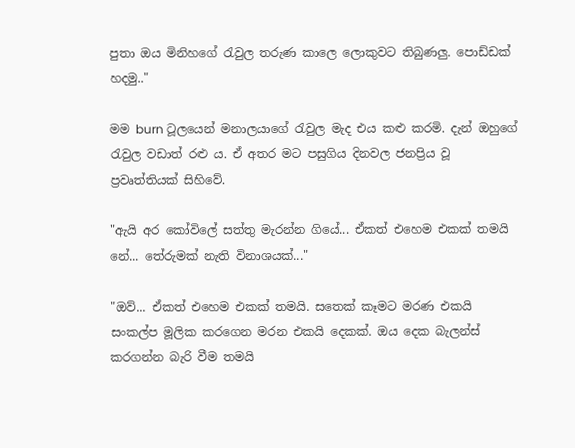පුතා ඔය මිනිහගේ රැවුල තරුණ කාලෙ ලොකුවට තිබුණලු. පොඩ්ඩක් හදමු.."

මම burn ටූලයෙන් මනාලයාගේ රැවුල මැද එය කළු කරමි. දැන් ඔහුගේ රැවුල වඩාත් රළු ය. ඒ අතර මට පසුගිය දිනවල ජනප්‍රිය වූ ප්‍රවෘත්තියක් සිහිවේ.

"ඇයි අර කෝවිලේ සත්තු මැරන්න ගියේ... ඒකත් එහෙම එකක් තමයි නේ... තේරුමක් නැති විනාශයක්..."

"ඔව්... ඒකත් එහෙම එකක් තමයි. සතෙක් කෑමට මරණ එකයි සංකල්ප මූලික කරගෙන මරන එකයි දෙකක්. ඔය දෙක බැලන්ස් කරගන්න බැරි වීම තමයි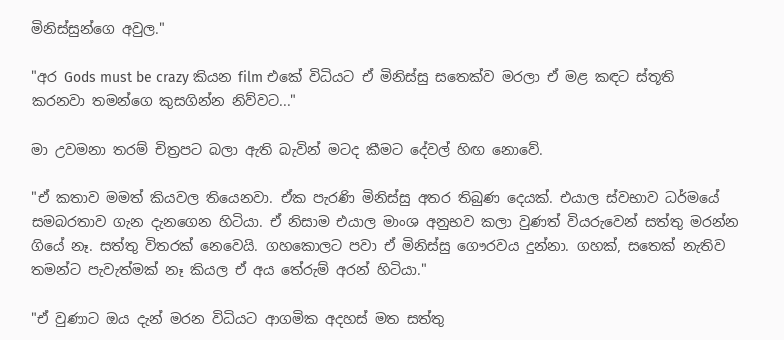මිනිස්සුන්ගෙ අවුල."

"අර Gods must be crazy කියන film එකේ විධියට ඒ මිනිස්සු සතෙක්ව මරලා ඒ මළ කඳට ස්තූති කරනවා තමන්ගෙ කුසගින්න නිව්වට..."

මා උවමනා තරම් චිත්‍රපට බලා ඇති බැවින් මටද කීමට දේවල් හිඟ නොවේ.

"ඒ කතාව මමත් කියවල තියෙනවා. ඒක පැරණි මිනිස්සු අතර තිබුණ දෙයක්. එයාල ස්වභාව ධර්මයේ සමබරතාව ගැන දැනගෙන හිටියා. ඒ නිසාම එයාල මාංශ අනුභව කලා වුණත් වියරුවෙන් සත්තු මරන්න ගියේ නෑ. සත්තු විතරක් නෙවෙයි. ගහකොලට පවා ඒ මිනිස්සු ගෞරවය දුන්නා. ගහක්, සතෙක් නැතිව තමන්ට පැවැත්මක් නෑ කියල ඒ අය තේරුම් අරන් හිටියා."

"ඒ වුණාට ඔය දැන් මරන විධියට ආගමික අදහස් මත සත්තු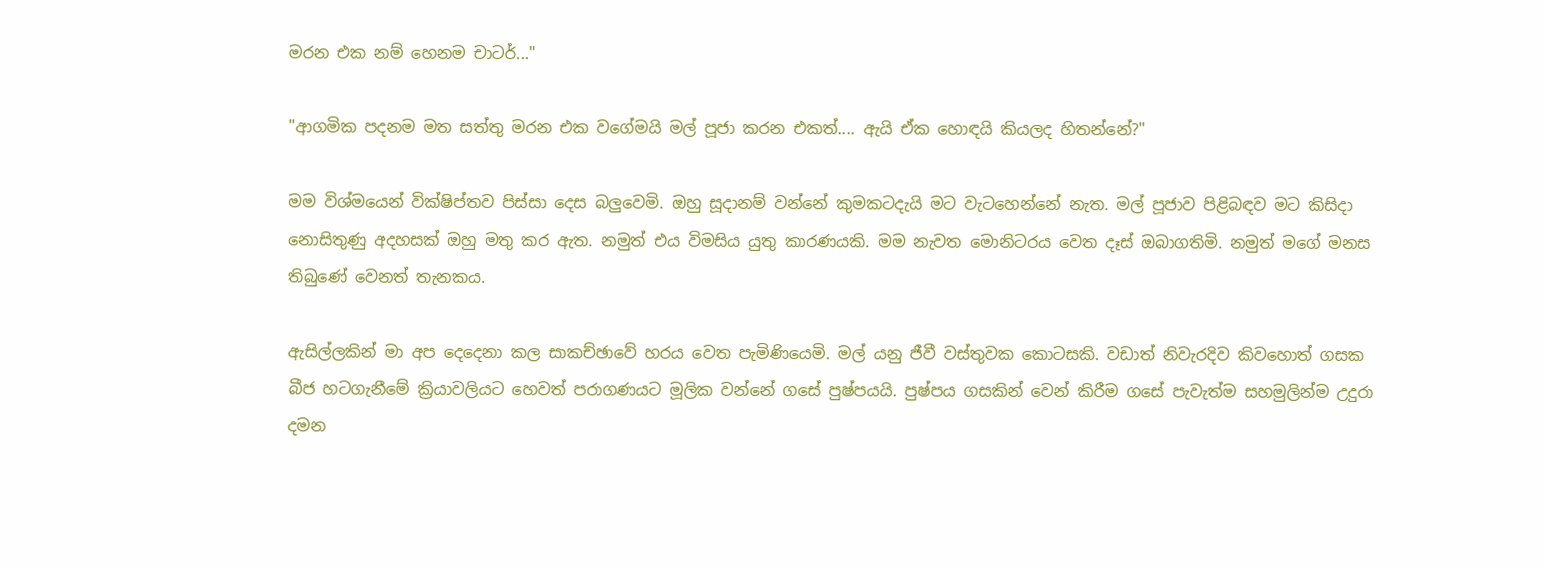මරන එක නම් හෙනම චාටර්..."

"ආගමික පදනම මත සත්තු මරන එක වගේමයි මල් පූජා කරන එකත්.... ඇයි ඒක හොඳයි කියලද හිතන්නේ?"

මම විශ්මයෙන් වික්ෂිප්තව පිස්සා දෙස බලුවෙමි. ඔහු සූදානම් වන්නේ කුමකටදැයි මට වැටහෙන්නේ නැත. මල් පූජාව පිළිබඳව මට කිසිදා නොසිතුණු අදහසක් ඔහු මතු කර ඇත. නමුත් එය විමසිය යුතු කාරණයකි. මම නැවත මොනිටරය වෙත දෑස් ඔබාගතිමි. නමුත් මගේ මනස තිබුණේ වෙනත් තැනකය.

ඇසිල්ලකින් මා අප දෙදෙනා කල සාකච්ඡාවේ හරය වෙත පැමිණියෙමි. මල් යනු ජීවී වස්තුවක කොටසකි. වඩාත් නිවැරදිව කිවහොත් ගසක බීජ හටගැනීමේ ක්‍රියාවලියට හෙවත් පරාගණයට මූලික වන්නේ ගසේ පුෂ්පයයි. පුෂ්පය ගසකින් වෙන් කිරීම ගසේ පැවැත්ම සහමුලින්ම උදුරා දමන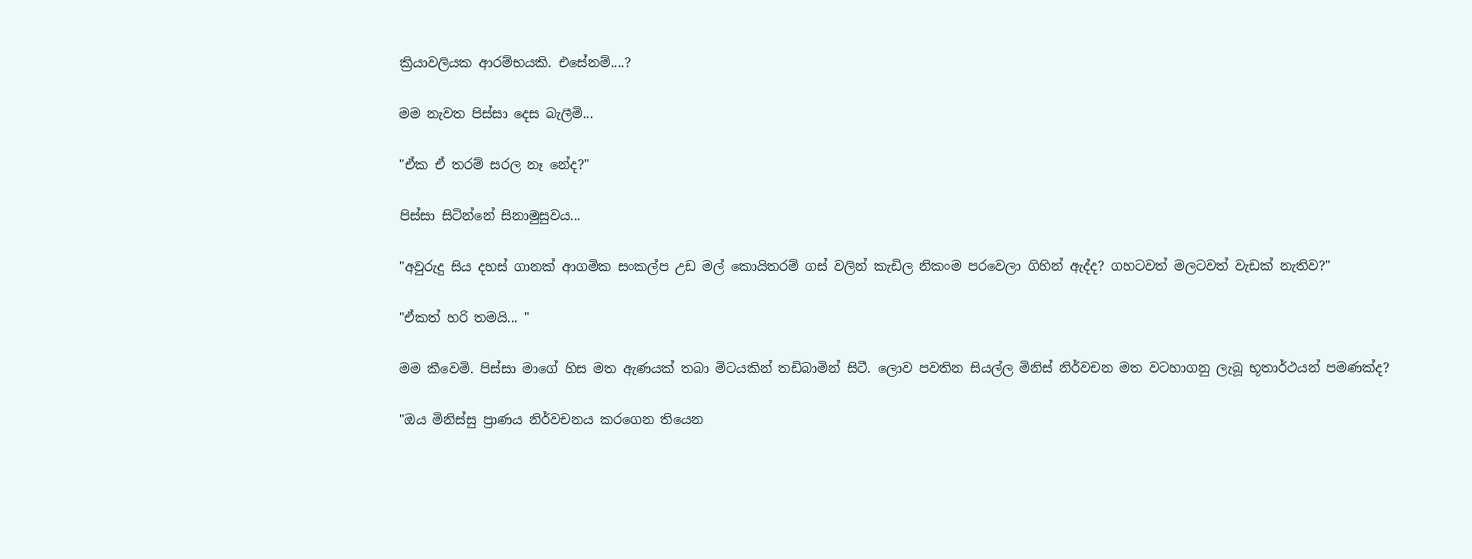ක්‍රියාවලියක ආරම්භයකි. එසේනම්....?

මම නැවත පිස්සා දෙස බැලීමි...

"ඒක ඒ තරම් සරල නෑ නේද?"

පිස්සා සිටින්නේ සිනාමුසුවය...

"අවුරුදු සිය දහස් ගානක් ආගමික සංකල්ප උඩ මල් කොයිතරම් ගස් වලින් කැඩිල නිකංම පරවෙලා ගිහින් ඇද්ද? ගහටවත් මලටවත් වැඩක් නැතිව?"

"ඒකත් හරි තමයි... "

මම කීවෙමි. පිස්සා මාගේ හිස මත ඇණයක් තබා මිටයකින් තඩිබාමින් සිටී. ලොව පවතින සියල්ල මිනිස් නිර්වචන මත වටහාගනු ලැබූ භූතාර්ථයන් පමණක්ද?

"ඔය මිනිස්සු ප්‍රාණය නිර්වචනය කරගෙන තියෙන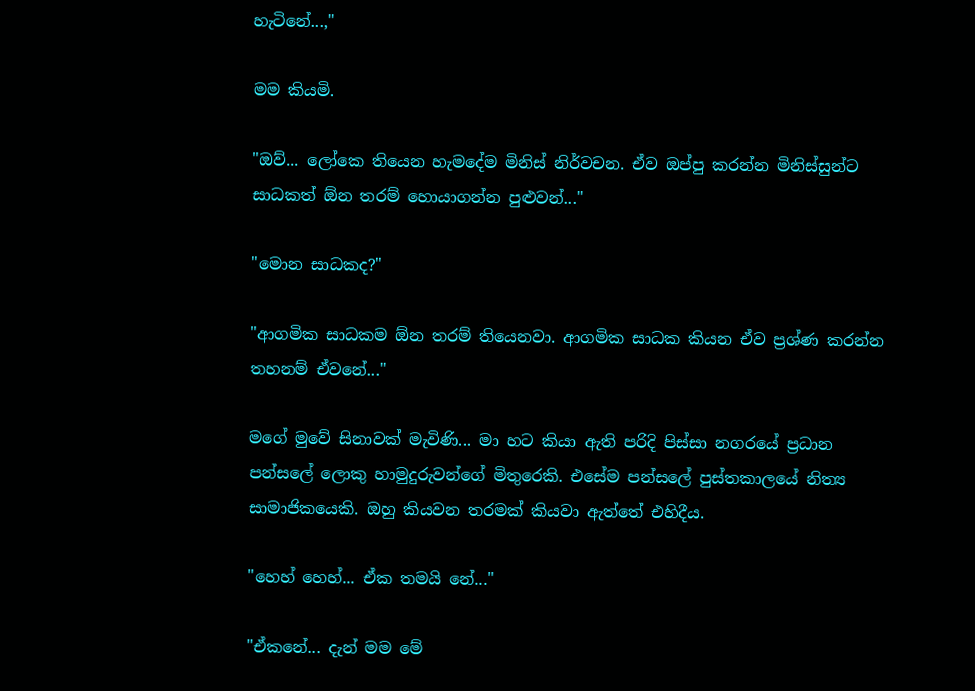හැටිනේ...,"

මම කියමි.

"ඔව්... ලෝකෙ තියෙන හැමදේම මිනිස් නිර්වචන. ඒව ඔප්පු කරන්න මිනිස්සුන්ට සාධකත් ඕන තරම් හොයාගන්න පුළුවන්..."

"මොන සාධකද?"

"ආගමික සාධකම ඕන තරම් තියෙනවා. ආගමික සාධක කියන ඒව ප්‍රශ්ණ කරන්න තහනම් ඒවනේ..."

මගේ මුවේ සිනාවක් මැවිණි... මා හට කියා ඇති පරිදි පිස්සා නගරයේ ප්‍රධාන පන්සලේ ලොකු හාමුදුරුවන්ගේ මිතුරෙකි. එසේම පන්සලේ පුස්තකාලයේ නිත්‍ය සාමාජිකයෙකි. ඔහු කියවන තරමක් කියවා ඇත්තේ එහිදීය.

"හෙහ් හෙහ්... ඒක තමයි නේ..."

"ඒකනේ... දැන් මම මේ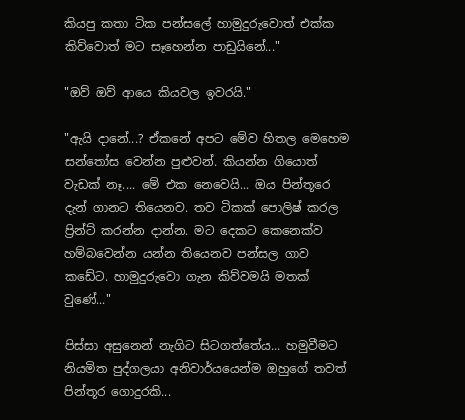කියපු කතා ටික පන්සලේ හාමුදුරුවොත් එක්ක කිව්වොත් මට සෑහෙන්න පාඩුයිනේ..."

"ඔව් ඔව් ආයෙ කියවල ඉවරයි."

"ඇයි දානේ...? ඒකනේ අපට මේව හිතල මෙහෙම සන්තෝස වෙන්න පුළුවන්. කියන්න ගියොත් වැඩක් නෑ.... මේ එක නෙවෙයි... ඔය පින්තූරෙ දැන් ගානට තියෙනව. තව ටිකක් පොලිෂ් කරල ප්‍රින්ට් කරන්න දාන්න. මට දෙක‍ට කෙනෙක්ව හම්බවෙන්න යන්න තියෙනව පන්සල ගාව කඩේට. හාමුදුරුවො ගැන කිව්වමයි මතක් වුණේ..."

පිස්සා අසුනෙන් නැගිට සිටගත්තේය... හමුවීමට නියමිත පුද්ගලයා අනිවාර්යයෙන්ම ඔහුගේ තවත් පින්තූර ගොදුරකි...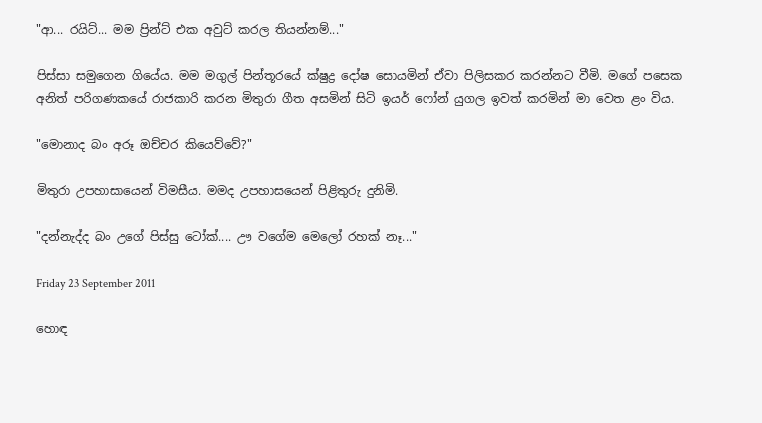"ආ... රයිට්... මම ප්‍රින්ට් එක අවුට් කරල තියන්නම්..."

පිස්සා සමුගෙන ගියේය. මම මගුල් පින්තූරයේ ක්ෂුද්‍ර දෝෂ සොයමින් ඒවා පිලිසකර කරන්නට වීමි. මගේ පසෙක අනිත් පරිගණකයේ රාජකාරි කරන මිතුරා ගීත අසමින් සිටි ඉයර් ෆෝන් යුගල ඉවත් කරමින් මා වෙත ළං විය.

"මොනාද බං අරූ ඔච්චර කියෙව්වේ?"

මිතුරා උපහාසායෙන් විමසීය. මමද උපහාසයෙන් පිළිතුරු දුනිමි.

"දන්නැද්ද බං උගේ පිස්සු ටෝක්.... ඌ වගේම මෙලෝ රහක් නෑ..."

Friday 23 September 2011

හොඳ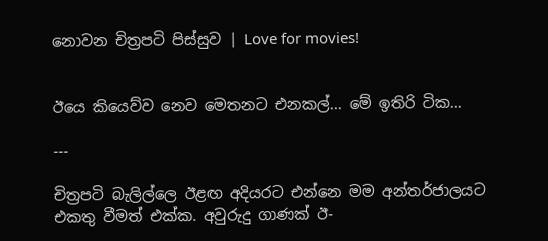නොවන චිත්‍රපටි පිස්සුව | Love for movies!


ඊයෙ කියෙව්ව නෙව මෙතනට එනකල්... මේ ඉතිරි ටික...

---

චිත්‍රපටි බැලිල්ලෙ ඊළඟ අදියරට එන්නෙ මම අන්තර්ජාලයට එකතු වීමත් එක්ක. අවුරුදු ගාණක් ඊ-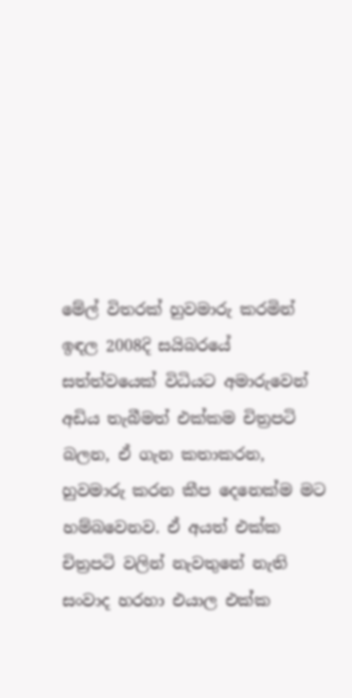මේල් විතරක් හුවමාරු කරමින් ඉඳල 2008දි සයිබරයේ සත්ත්වයෙක් විධියට අමාරුවෙන් අඩිය තැබීමත් එක්කම චිත්‍රපටි බලන, ඒ ගැන කතාකරන, හුවමාරු කරන කීප දෙනෙක්ම මට හම්බවෙනව. ඒ අයත් එක්ක චිත්‍රපටි වලින් නැවතුනේ නැති සංවාද හරහා එයාල එක්ක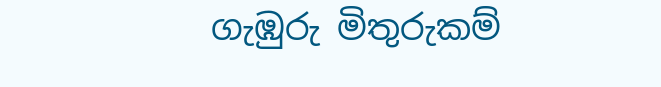ගැඹුරු මිතුරුකම්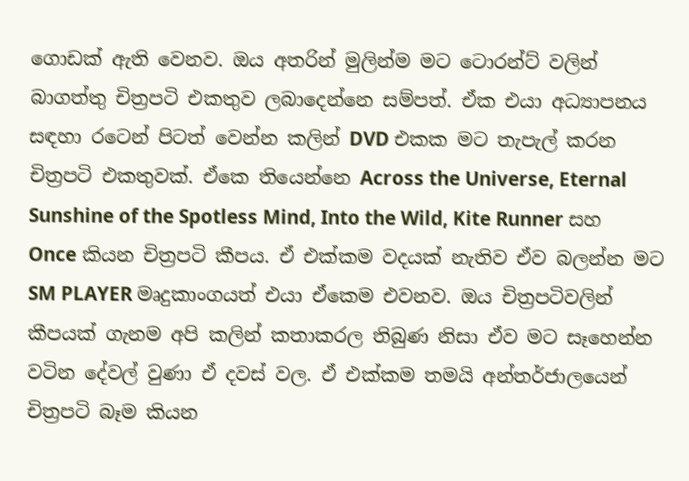ගොඩක් ඇති වෙනව. ඔය අතරින් මුලින්ම මට ටොරන්ට් වලින් බාගත්තු චිත්‍රපටි එකතුව ලබාදෙන්නෙ සම්පත්. ඒක එයා අධ්‍යාපනය සඳහා රටෙන් පිටත් වෙන්න කලින් DVD එකක මට තැපැල් කරන චිත්‍රපටි එකතුවක්. ඒකෙ තියෙන්නෙ Across the Universe, Eternal Sunshine of the Spotless Mind, Into the Wild, Kite Runner සහ Once කියන චිත්‍රපටි කීපය. ඒ එක්කම වදයක් නැතිව ඒව බලන්න මට SM PLAYER මෘදුකාංගයත් එයා ඒකෙම එවනව. ඔය චිත්‍රපටිවලින් කීපයක් ගැනම අපි කලින් කතාකරල තිබුණ නිසා ඒව මට සෑහෙන්න වටින දේවල් වුණා ඒ දවස් වල. ඒ එක්කම තමයි අන්තර්ජාලයෙන් චිත්‍රපටි බෑම කියන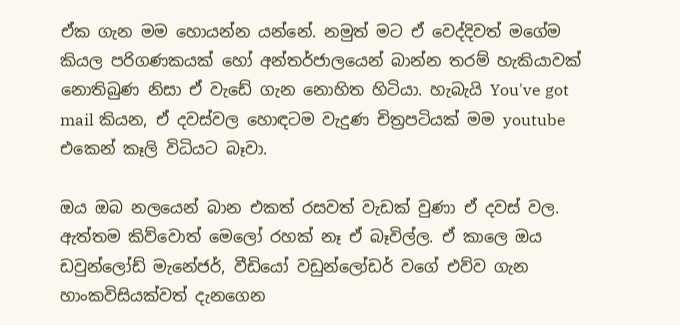ඒක ගැන මම හොයන්න යන්නේ. නමුත් මට ඒ වෙද්දිවත් මගේම කියල පරිගණකයක් හෝ අන්තර්ජාලයෙන් බාන්න තරම් හැකියාවක් නොතිබුණ නිසා ඒ වැඩේ ගැන නොහිත හිටියා. හැබැයි You've got mail කියන, ඒ දවස්වල හොඳටම වැදුණ චිත්‍රපටියක් මම youtube එකෙන් කෑලි විධියට බෑවා.

ඔය ඔබ නලයෙන් බාන එකත් රසවත් වැඩක් වුණා ඒ දවස් වල. ඇත්තම කිව්වොත් මෙලෝ රහක් නෑ ඒ බෑවිල්ල. ඒ කාලෙ ඔය ඩවුන්ලෝඩ් මැනේජර්, වීඩියෝ වඩුන්ලෝඩර් වගේ එව්ව ගැන හාංකවිසියක්වත් දැනගෙන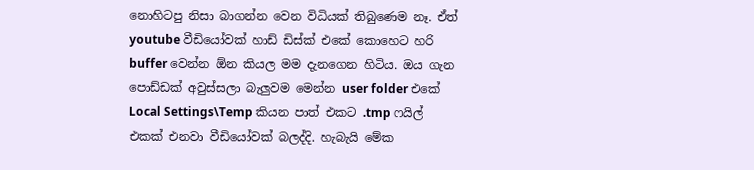නොහිටපු නිසා බාගන්න වෙන විධියක් තිබුණෙම නෑ. ඒත් youtube වීඩියෝවක් හාඩ් ඩිස්ක් එකේ කොහෙට හරි buffer වෙන්න ඕන කියල මම දැනගෙන හිටිය. ඔය ගැන පොඩ්ඩක් අවුස්සලා බැලුවම මෙන්න user folder එකේ Local Settings\Temp කියන පාත් එකට .tmp ෆයිල් එකක් එනවා වීඩියෝවක් බලද්දි. හැබැයි මේක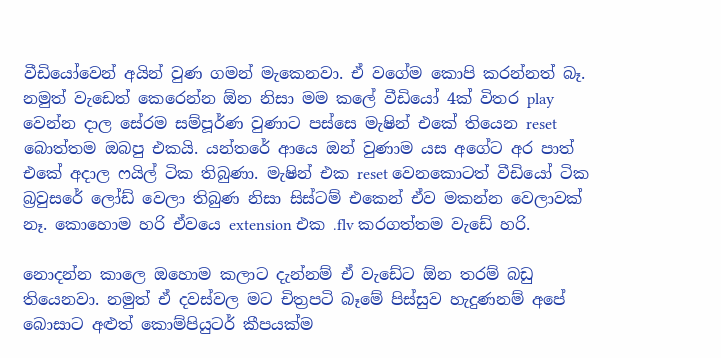වීඩියෝවෙන් අයින් වුණ ගමන් මැකෙනවා. ඒ වගේම කොපි කරන්නත් බෑ. නමුත් වැඩෙත් කෙරෙන්න ඕන නිසා මම කලේ වීඩියෝ 4ක් විතර play වෙන්න දාල සේරම සම්පූර්ණ වුණාට පස්සෙ මැෂින් එකේ තියෙන reset බොත්තම ඔබපු එකයි. යන්තරේ ආයෙ ඔන් වුණාම යස අගේට අර පාත් එකේ අදාල ෆයිල් ටික තිබුණා. මැෂින් එක reset වෙනකොටත් වීඩියෝ ටික බ්‍රවුසරේ ලෝඩ් වෙලා තිබුණ නිසා සිස්ටම් එකෙන් ඒව මකන්න වෙලාවක් නෑ. කොහොම හරි ඒවයෙ extension එක .flv කරගත්තම වැඩේ හරි.

නොදන්න කාලෙ ඔහොම කලාට දැන්නම් ඒ වැඩේට ඕන තරම් බඩු තියෙනවා. නමුත් ඒ දවස්වල මට චිත්‍රපටි බෑමේ පිස්සුව හැදුණනම් අපේ බොසාට අළුත් කොම්පියුටර් කීපයක්ම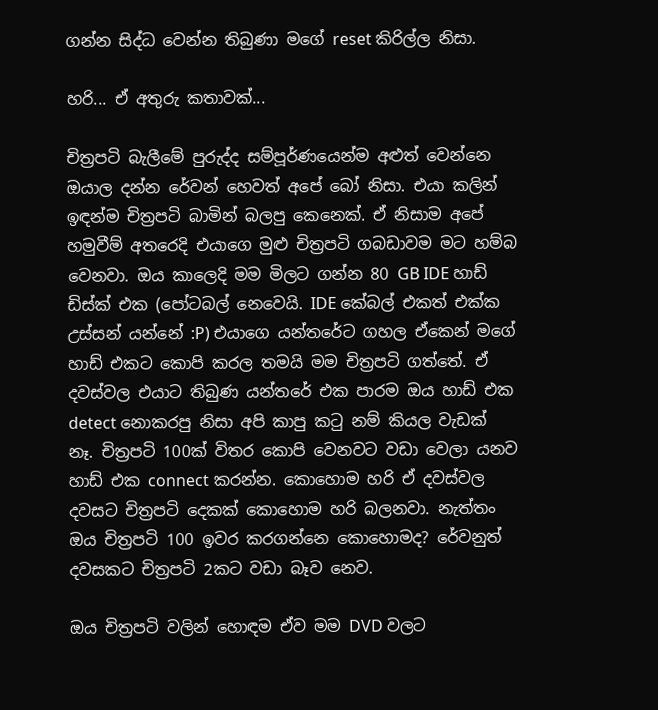ගන්න සිද්ධ වෙන්න තිබුණා මගේ reset කිරිල්ල නිසා.

හරි... ඒ අතුරු කතාවක්...

චිත්‍රපටි බැලීමේ පුරුද්ද සම්පූර්ණයෙන්ම අළුත් වෙන්නෙ ඔයාල දන්න රේවන් හෙවත් අපේ බෝ නිසා. එයා කලින් ඉඳන්ම චිත්‍රපටි බාමින් බලපු කෙනෙක්. ඒ නිසාම අපේ හමුවීම් අතරෙදි එයාගෙ මුළු චිත්‍රපටි ගබඩාවම මට හම්බ වෙනවා. ඔය කාලෙදි මම මිලට ගන්න 80 GB IDE හාඩ් ඩිස්ක් එක (පෝටබල් නෙවෙයි. IDE කේබල් එකත් එක්ක උස්සන් යන්නේ :P) එයාගෙ යන්තරේට ගහල ඒකෙන් මගේ හාඩ් එකට කොපි කරල තමයි මම චිත්‍රපටි ගත්තේ. ඒ දවස්වල එයාට තිබු‍ණ යන්තරේ එක පාරම ඔය හාඩ් එක detect නොකරපු නිසා අපි කාපු කටු නම් කියල වැඩක් නෑ. චිත්‍රපටි 100ක් විතර කොපි වෙනවට වඩා වෙලා යනව හාඩ් එක connect කරන්න. කොහොම හරි ඒ දවස්වල දවසට චිත්‍රපටි දෙකක් කොහොම හරි බලනවා. නැත්තං ඔය චිත්‍රපටි 100 ඉවර කරගන්නෙ කොහොමද? රේවනුත් දවසකට චිත්‍රපටි 2කට වඩා බෑව නෙව.

ඔය චිත්‍රපටි වලින් හොඳම ඒව මම DVD වලට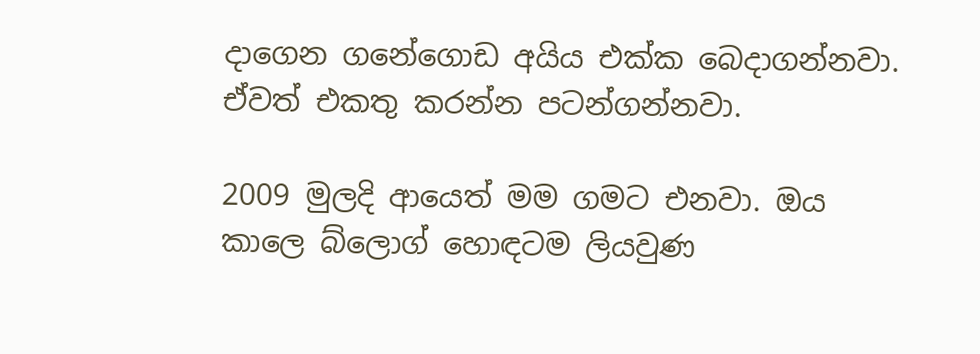දාගෙන ගනේගොඩ අයිය එක්ක බෙදාගන්නවා. එ‍්වත් එකතු කරන්න පටන්ගන්නවා.

2009 මුලදි ආයෙත් මම ගමට එනවා. ඔය කාලෙ බ්ලොග් හොඳටම ලියවුණ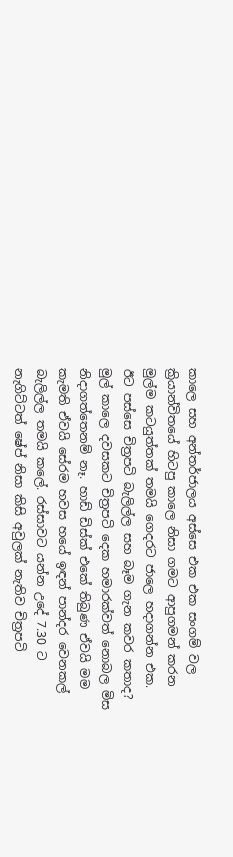කාලෙ සහ අන්තර්ජාලය අස්සෙ එක එක සංගම් වල ක්‍රියාන්විතයේ හිටපු කාලෙ නිසා ගමට ආපුගමන් කරන මුල්ම කටයුත්තක් තමයි ගෙදරට ජාලෙ හදාගන්න එක. ඊට පස්සෙ චිත්‍රපටි බැලිල්ල සහ බෑම ගැන කවර කතාද? මුල් කාලෙ දවසකට චිත්‍රපටි දෙක හමාරක්වත් නොබල මිස නිදා‍ගත්තෙනම් නෑ. හාඩ් ඩිස්ක් එකේ තිබුණ ඒවයි මම කැමති ඒවයි සේරම හවස හයේ ඉඳන් පාන්දර වෙනකල් බැලිල්ල තමයි කලේ. රස්සාවට යන්න උදේ 7.30 ට නැගිට්ටත් ෂේප් නිසා කිසි අවුලක් නැතිව චිත්‍රපටි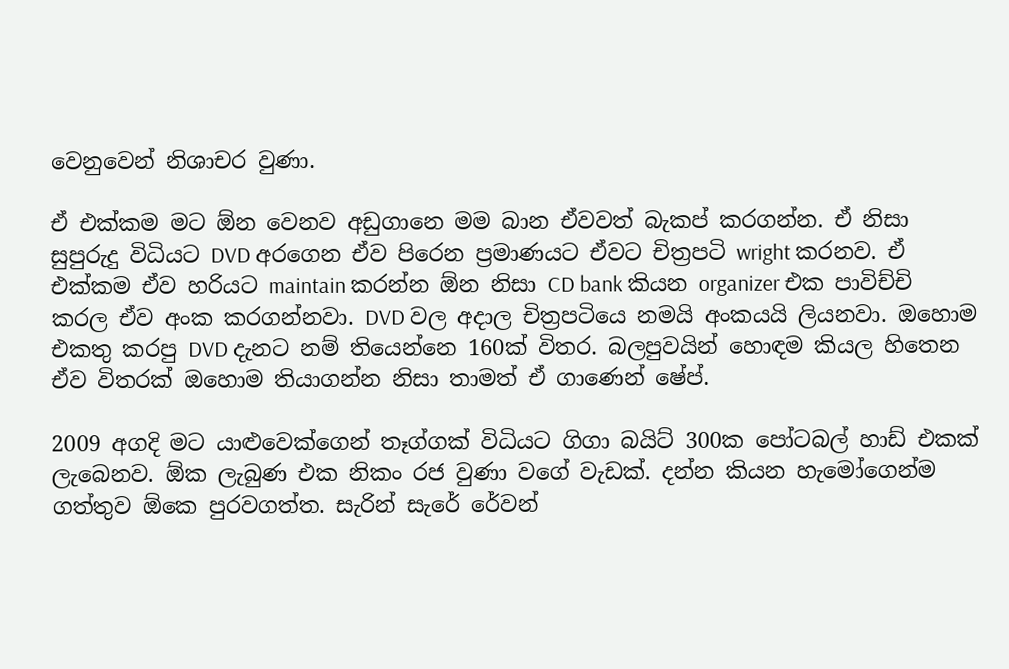වෙනුවෙන් නිශාචර වුණා.

ඒ එක්කම මට ඕන වෙනව අඩුගානෙ මම බාන ඒවවත් බැකප් කරගන්න. ඒ නිසා සුපුරුදු විධියට DVD අරගෙන ඒව පිරෙන ප්‍රමාණයට ඒවට චිත්‍රපටි wright කරනව. ඒ එක්කම ඒව හරියට maintain කරන්න ඕන නිසා CD bank කියන organizer එක පාවිච්චි කරල ඒව අංක කරගන්නවා. DVD වල අදාල චිත්‍රපටියෙ නමයි අංකයයි ලියනවා. ඔහොම එකතු කරපු DVD දැනට නම් තියෙන්නෙ 160ක් විතර. බලපුවයින් හොඳම කියල හිතෙන ඒව විතරක් ඔහොම තියාගන්න නිසා තාමත් ඒ ගාණෙන් ෂේප්.

2009 අගදි මට යාළුවෙක්ගෙන් තෑග්ගක් විධියට ගිගා බයිට් 300ක පෝටබල් හාඩ් එකක් ලැබෙනව. ඕක ලැබුණ එක නිකං රජ වුණා වගේ වැඩක්. දන්න කියන හැමෝගෙන්ම ගත්තුව ඕකෙ පුරවගත්ත. සැරින් සැරේ රේවන්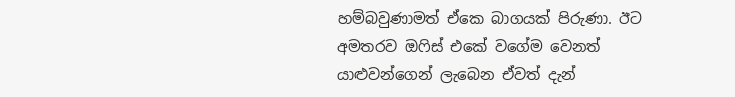හම්බවුණාමත් ඒකෙ බාගයක් පිරුණා. ඊට අමතරව ඔෆිස් එකේ වගේම වෙනත් යාළුවන්ගෙන් ලැබෙන ඒවත් දැන්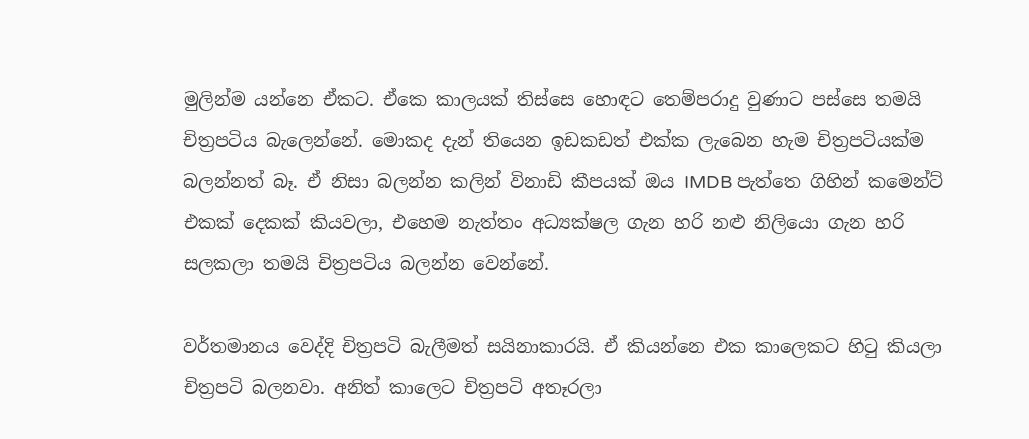මුලින්ම යන්නෙ ඒකට. ඒකෙ කාලයක් තිස්සෙ හොඳට තෙම්පරාදු වුණාට පස්සෙ තමයි චිත්‍රපටිය බැලෙන්නේ. මොකද දැන් තියෙන ඉඩකඩත් එක්ක ලැබෙන හැම චිත්‍රපටියක්ම බලන්නත් බෑ. ඒ නිසා බලන්න කලින් විනාඩි කීපයක් ඔය IMDB පැත්තෙ ගිහින් කමෙන්ට් එකක් දෙකක් කියවලා, එහෙම නැත්තං අධ්‍යක්ෂල ගැන හරි නළු නිලියො ගැන හරි සලකලා තමයි චිත්‍රපටිය බලන්න වෙන්නේ.

වර්තමානය වෙද්දි චිත්‍රපටි බැලීමත් සයිනාකාරයි. ඒ කියන්නෙ එක කාලෙකට හිටු කියලා චිත්‍රපටි බලනවා. අනිත් කාලෙට චිත්‍රපටි අතෑරලා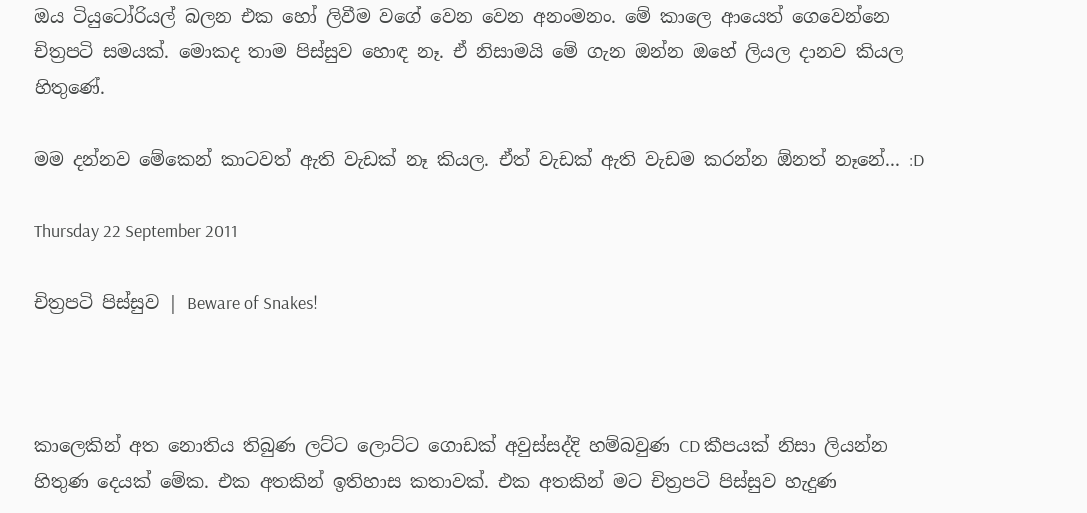ඔය ටියුටෝරියල් බලන එක හෝ ලිවීම වගේ වෙන වෙන අනංමනං. මේ කාලෙ ආයෙත් ගෙවෙන්නෙ චිත්‍රපටි සමයක්. මොකද තාම පිස්සුව හොඳ නෑ. ඒ නිසාමයි මේ ගැන ඔන්න ඔහේ ලියල දානව කියල හිතුණේ.

මම දන්නව මේකෙන් කාටවත් ඇති වැඩක් නෑ කියල. ඒත් වැඩක් ඇති වැඩම කරන්න ඕනත් නෑනේ... :D

Thursday 22 September 2011

චිත්‍රපටි පිස්සුව | Beware of Snakes!



කාලෙකින් අත නොතිය තිබුණ ලට්ට ලොට්ට ගොඩක් අවුස්සද්දි හම්බවුණ CD කීපයක් නිසා ලියන්න හිතුණ දෙයක් මේක. එක අතකින් ඉතිහාස කතාවක්. එක අතකින් මට චිත්‍රපටි පිස්සුව හැදුණ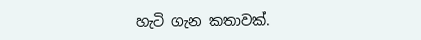හැටි ගැන කතාවක්.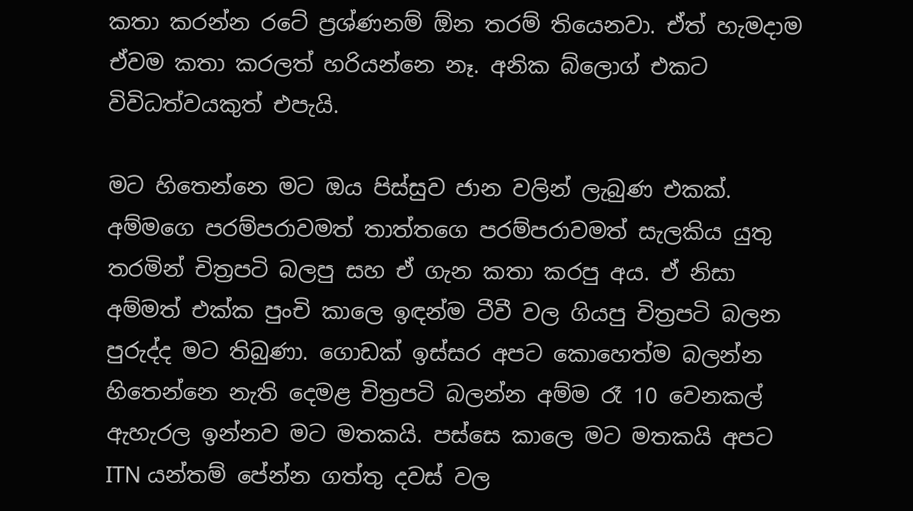කතා කරන්න රටේ ප්‍රශ්ණනම් ඕන තරම් තියෙනවා. ඒත් හැමදාම ඒවම කතා කරලත් හරියන්නෙ නෑ. අනික බ්ලොග් එකට විවිධත්වයකුත් එපැයි.

මට හිතෙන්නෙ මට ඔය පිස්සුව ජාන වලින් ලැබුණ එකක්. අම්මගෙ පරම්පරාවමත් තාත්තගෙ පරම්පරාවමත් සැලකිය යුතු තරමින් චිත්‍රපටි බලපු සහ ඒ ගැන කතා කරපු අය. ඒ නිසා අම්මත් එක්ක පුංචි කාලෙ ඉඳන්ම ටීවී වල ගියපු චිත්‍රපටි බලන පුරුද්ද මට තිබුණා. ගොඩක් ඉස්සර අපට කොහෙත්ම බලන්න හිතෙන්නෙ නැති දෙමළ චිත්‍රපටි බලන්න අම්ම රෑ 10 වෙනකල් ඇහැරල ඉන්නව මට මතකයි. පස්සෙ කාලෙ මට මතකයි අපට ITN යන්තම් පේන්න ගත්තු දවස් වල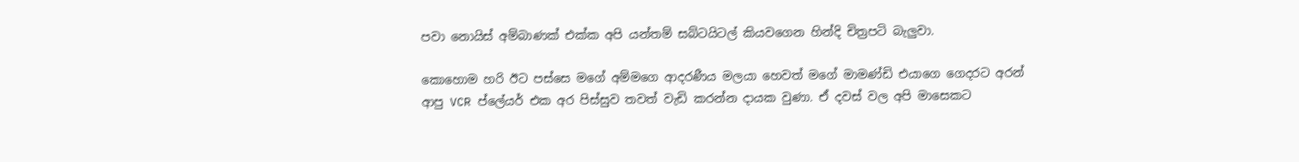පවා ‍නොයිස් අම්බාණක් එක්ක අපි යන්තම් සබ්ටයිටල් කියවගෙන හින්දි චිත්‍රපටි බැලුවා.

කොහොම හරි ඊට පස්සෙ මගේ අම්මගෙ ආදරණීය මලයා හෙවත් මගේ මාමණ්ඩි එයාගෙ ගෙදරට අරන් ආපු VCR ප්ලේයර් එක අර පිස්සුව තවත් වැඩි කරන්න දායක ‍වුණා. ඒ දවස් වල අපි මාසෙකට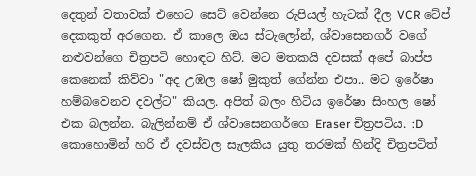දෙතුන් වතාවක් එහෙට සෙට් වෙන්නෙ රුපියල් හැටක් දීල VCR ටේප් දෙකකුත් අරගෙන. ඒ කාලෙ ඔය ස්ටැලෝන්, ශ්වාසෙනගර් වගේ නළුවන්ගෙ චිත්‍රපටි හොඳට හිට්. මට මතකයි දවසක් අපේ බාප්ප කෙනෙක් කිව්වා "අද උඹල ෂෝ මුකුත් ගේන්න එපා.. මට ඉරේෂා හම්බවෙනව දවල්ට" කියල. අපිත් බලං හිටිය ඉරේෂා සිංහල ෂෝ එක බලන්න. බැලින්නම් ඒ ශ්වාසෙනගර්ගෙ Eraser චිත්‍රපටිය. :D කොහොමින් හරි ඒ දවස්වල සැලකිය යුතු තරමක් හින්දි චිත්‍රපටිත්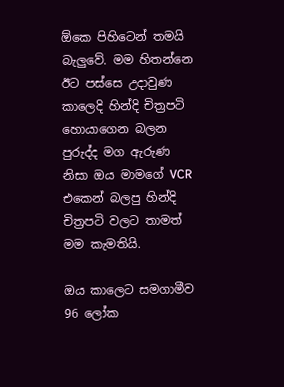ඕකෙ පිහිටෙන් තමයි බැලුවේ. මම හිතන්නෙ ඊට පස්සෙ උදාවුණ කාලෙදි හින්දි චිත්‍රපටි හොයාගෙන බලන පුරුද්ද මග ඇරුණ නිසා ඔය මාමගේ VCR එකෙන් බලපු හින්දි චිත්‍රපටි වලට තාමත් මම කැමතියි.

ඔය කාලෙට සමගාමීව 96 ලෝක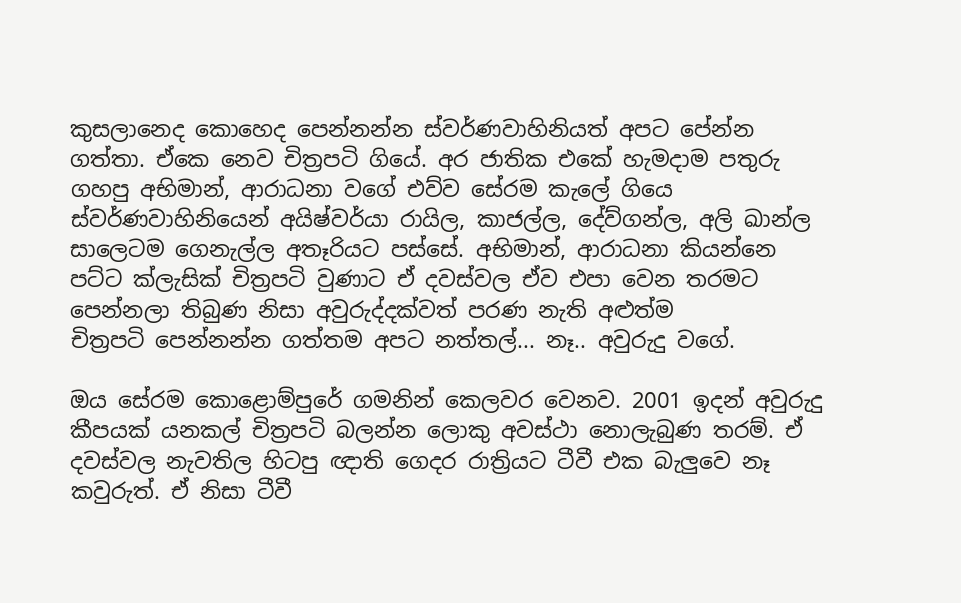කුසලානෙද කොහෙද පෙන්නන්න ස්වර්ණවාහිනියත් අපට පේන්න ගත්තා. ඒකෙ නෙව චිත්‍රපටි ගියේ. අර ජාතික එකේ හැමදාම පතුරු ගහපු අභිමාන්, ආරාධනා වගේ එව්ව සේරම කැලේ ගියෙ ස්වර්ණවාහිනියෙන් අයිෂ්වර්යා රායිල, කාජල්ල, දේව්ගන්ල, අලි ඛාන්ල සාලෙටම ගෙනැල්ල අතෑරියට පස්සේ. අභිමාන්, ආරාධනා කියන්නෙ පට්ට ක්ලැසික් චිත්‍රපටි වුණාට ඒ දවස්වල ඒව එපා වෙන තරමට පෙන්නලා තිබුණ නිසා අවුරුද්දක්වත් පරණ නැති අළුත්ම චිත්‍රපටි ‍පෙන්නන්න ගත්තම අපට නත්තල්... නෑ.. අවුරුදු වගේ.

ඔය සේරම කොළොම්පුරේ ගමනින් කෙලවර වෙනව. 2001 ඉදන් අවුරුදු කීපයක් යනකල් චිත්‍රපටි බලන්න ලොකු අවස්ථා නොලැබුණ තරම්. ඒ දවස්වල නැවතිල හිටපු ඥාති ගෙදර රාත්‍රියට ටීවී එක බැලුවෙ නෑ කවුරුත්. ඒ නිසා ටීවී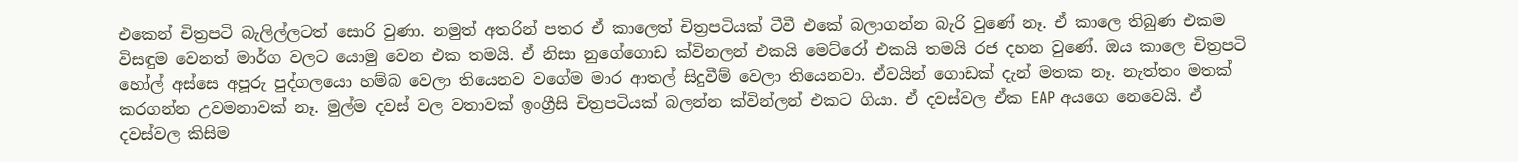එකෙන් චිත්‍රපටි බැලිල්ලටත් සොරි වුණා. නමුත් අතරින් පතර ඒ කාලෙත් චිත්‍රපටියක් ටීවී එකේ බලාගන්න බැරි වුණේ නෑ. ඒ කාලෙ තිබුණ එකම විසඳුම වෙනත් මාර්ග වලට යොමු වෙන එක තමයි. ඒ නිසා නුගේගොඩ ක්විනලන් එකයි මෙට්රෝ එකයි තමයි රජ දහන වුණේ. ඔය කාලෙ චිත්‍රපටි හෝල් අස්සෙ අපූරු පුද්ගලයො හම්බ වෙලා තියෙනව වගේම මාර ආතල් සිදුවීම් වෙලා තියෙනවා. ඒවයින් ගොඩක් දැන් මතක නෑ. නැත්තං මතක් කරගන්න උවමනාවක් නෑ. මුල්ම දවස් වල වතාවක් ඉංග්‍රීසි චිත්‍රපටියක් බලන්න ක්වින්ලන් එකට ගියා. ඒ දවස්වල ඒක EAP අයගෙ නෙවෙයි. ඒ දවස්වල කිසිම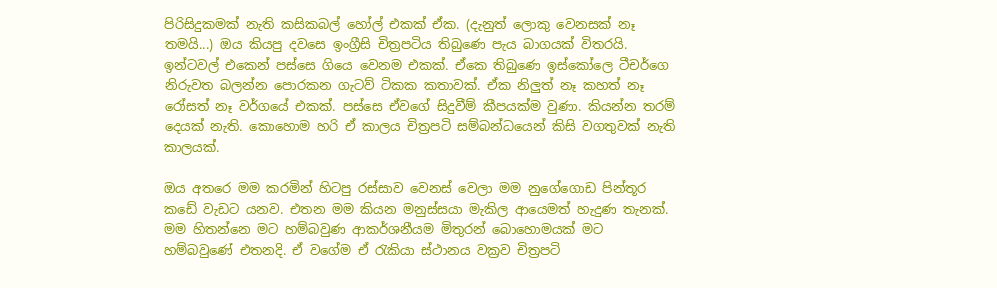පිරිසිදුකමක් නැති කසිකබල් හෝල් එකක් ඒක. (දැනුත් ලොකු වෙනසක් නෑ තමයි...) ඔය කියපු දවසෙ ඉංග්‍රීසි චිත්‍රපටිය තිබුණෙ පැය බාගයක් විතරයි. ඉන්ටවල් එකෙන් පස්සෙ ගියෙ වෙනම එකක්. ඒකෙ තිබුණෙ ඉස්කෝලෙ ටීචර්ගෙ නිරුවත බලන්න පොරකන ගැටව් ටිකක කතාවක්. ඒක නිලුත් නෑ කහත් නෑ රෝසත් නෑ වර්ගයේ එකක්. පස්සෙ ඒවගේ සිදුවීම් කීපයක්ම වුණා. කියන්න තරම් දෙයක් නැති. කොහොම හරි ඒ කාලය චිත්‍රපටි සම්බන්ධයෙන් කිසි වගතුවක් නැති කාලයක්.

ඔය අතරෙ මම කරමින් හිටපු රස්සාව වෙනස් වෙලා මම නුගේගොඩ පින්තූර කඩේ වැඩට යනව. එතන මම කියන මනුස්සයා මැකිල ආයෙමත් හැදුණ තැනක්. මම හිතන්නෙ මට හම්බවුණ ආකර්ශනීයම මිතුරන් බොහොමයක් මට හම්බවුණේ එතනදි. ඒ වගේම ඒ රැකියා ස්ථානය වක්‍රව චිත්‍රපටි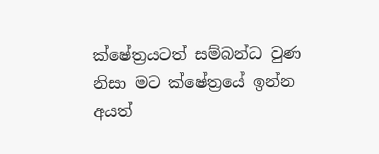ක්ෂේත්‍රයටත් සම්බන්ධ වුණ නිසා මට ක්ෂේත්‍රයේ ඉන්න අයත්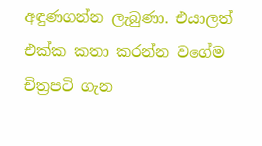අඳුණගන්න ලැබුණා. එයාලත් එක්ක කතා කරන්න වගේම චිත්‍රපටි ගැන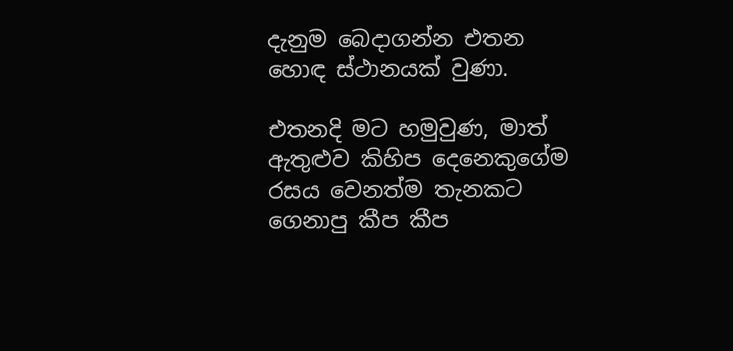දැනුම බෙදාගන්න එතන හොඳ ස්ථානයක් වුණා.

එතනදි මට හමුවුණ, මාත් ඇතුළුව කිහිප දෙනෙකුගේම රසය වෙනත්ම තැනකට ගෙනාපු කීප කීප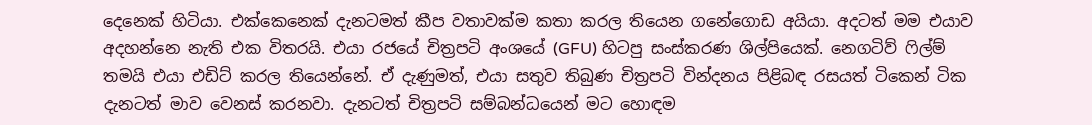දෙනෙක් හිටියා. එක්කෙනෙක් දැනටමත් කීප වතාවක්ම කතා කරල තියෙන ගනේගොඩ අයියා. අදටත් මම එයාව අදහන්නෙ නැති එක විතරයි. එයා රජයේ චිත්‍රපටි අංශයේ (GFU) හිටපු සංස්කරණ ශිල්පියෙක්. නෙගටිව් ෆිල්ම් තමයි එයා එඩිට් කරල තියෙන්නේ. ඒ දැණුමත්, එයා සතුව තිබුණ චිත්‍රපටි වින්දනය පිළිබඳ රසයත් ටිකෙන් ටික දැනටත් මාව වෙනස් කරනවා. දැනටත් චිත්‍රපටි සම්බන්ධයෙන් මට හොඳම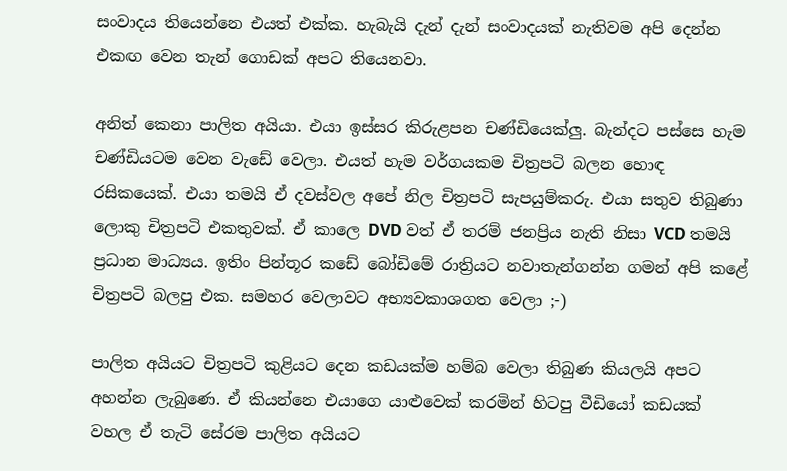සංවාදය තියෙන්නෙ එයත් එක්ක. හැබැයි දැන් දැන් සංවාදයක් නැතිවම අපි දෙන්න එකඟ වෙන තැන් ගොඩක් අපට තියෙනවා.

අනිත් කෙනා පාලිත අයියා. එයා ඉස්සර කිරුළපන චණ්ඩියෙක්ලු. බැන්දට පස්සෙ හැම චණ්ඩියටම වෙන වැඩේ වෙලා. එයත් හැම වර්ගයකම චිත්‍රපටි බලන හොඳ රසිකයෙක්. එයා තමයි ඒ දවස්වල අපේ නිල චිත්‍රපටි සැපයුම්කරු. එයා සතුව තිබුණා ලොකු චිත්‍රපටි එකතුවක්. ඒ කාලෙ DVD වත් ඒ තරම් ජනප්‍රිය නැති නිසා VCD තමයි ප්‍රධාන මාධ්‍යය. ඉතිං පින්තූර කඩේ බෝඩිමේ රාත්‍රි‍යට නවාතැන්ගන්න ගමන් අපි කළේ චිත්‍රපටි බලපු එක. සමහර වෙලාවට අභ්‍යවකාශගත වෙලා ;-)

පාලිත අයියට චිත්‍රපටි කුළියට දෙන කඩයක්ම හම්බ වෙලා තිබුණ කියලයි අපට අහන්න ලැබුණෙ. ඒ කියන්නෙ එයාගෙ යාළුවෙක් කරමින් හිටපු වීඩියෝ කඩයක් වහල ඒ තැටි සේරම පාලිත අයියට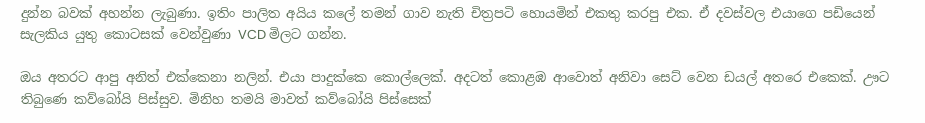දුන්න බවක් අහන්න ලැබුණා. ඉතිං පාලිත අයිය කලේ තමන් ගාව නැති චිත්‍රපටි හොයමින් එකතු කරපු එක. ඒ දවස්වල එයාගෙ පඩියෙන් සැලකිය යුතු කොටසක් වෙන්වුණා VCD මිලට ගන්න.

ඔය අතරට ආපු අනිත් එක්කෙනා නලින්. එයා පාදුක්කෙ කොල්ලෙක්. අදටත් කොළඹ ආවොත් අනිවා සෙට් වෙන ඩයල් අතරෙ එකෙක්. ඌට තිබුණෙ කව්බෝයි පිස්සුව. මිනිහ තමයි මාවත් කව්බෝයි පිස්සෙක්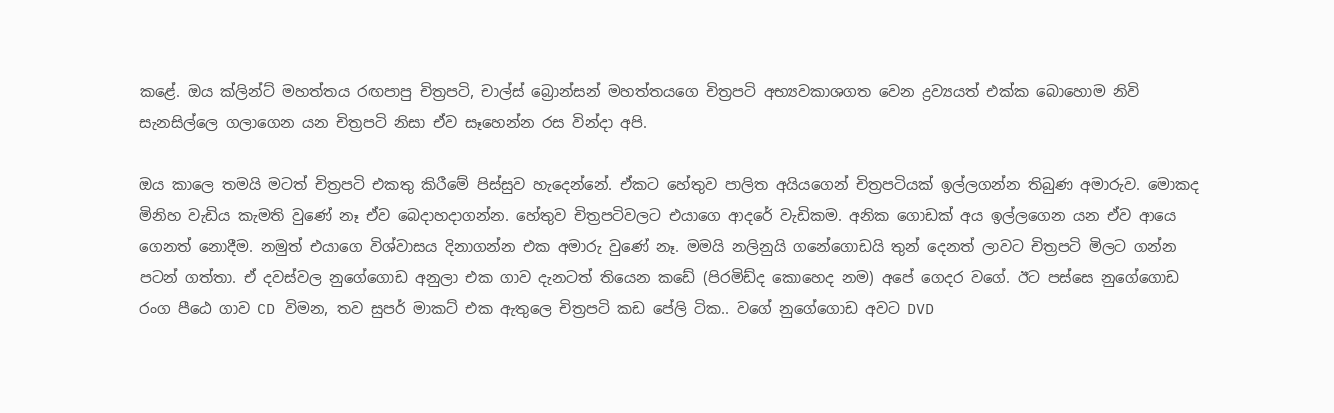කළේ. ඔය ක්ලින්ට් මහත්තය රඟපාපු චිත්‍රපටි, චාල්ස් ‍බ්‍රොන්සන් මහත්තයගෙ චිත්‍රපටි අභ්‍යවකාශගත වෙන ද්‍රව්‍යයත් එක්ක බොහොම නිවි සැනසිල්ලෙ ගලාගෙන යන චිත්‍රපටි නිසා ඒව සෑහෙන්න රස වින්දා අපි.

ඔය කාලෙ තමයි මටත් චිත්‍රපටි එකතු කිරීමේ පිස්සුව හැදෙන්නේ. ඒකට හේතුව පාලිත අයියගෙන් චිත්‍රපටියක් ඉල්ලගන්න තිබුණ අමාරුව. මොකද මිනිහ වැඩිය කැමති වුණේ නෑ ඒව බෙදාහදාගන්න. හේතුව චිත්‍රපටිවලට එයාගෙ ආදරේ වැඩිකම. අනික ගොඩක් අය ඉල්ලගෙන යන ඒව ආයෙ ගෙනත් නොදීම. නමුත් එයාගෙ විශ්වාසය දිනාගන්න එක අමාරු වුණේ නෑ. මමයි නලිනුයි ගනේගොඩයි තුන් දෙනත් ලාවට චිත්‍රපටි මිලට ගන්න පටන් ගත්තා. ඒ දවස්වල නුගේගොඩ අනුලා එක ගාව දැනටත් තියෙන කඩේ (පිරමිඩ්ද කොහෙද නම) අපේ ගෙදර වගේ. ඊට පස්සෙ නුගේගොඩ රංග පීඨෙ ගාව CD විමන, තව සුපර් මාකට් එක ඇතුලෙ චිත්‍රපටි කඩ පේලි ටික.. වගේ නුගේගොඩ අවට DVD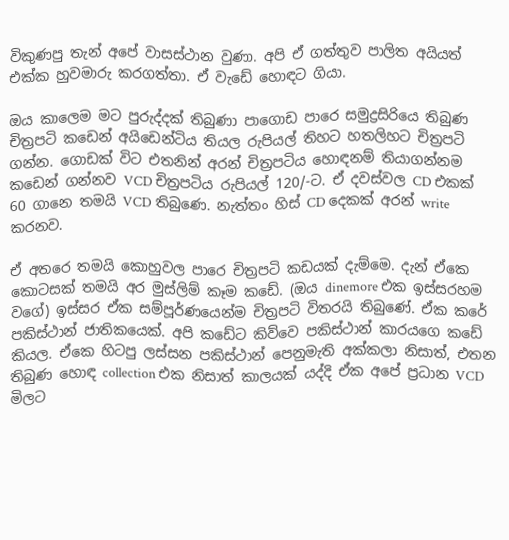විකුණපු තැන් අපේ වාසස්ථාන වුණා. අපි ඒ ගත්තුව පාලිත අයියත් එක්ක හුවමාරු කරගත්තා. ඒ වැඩේ හොඳට ගියා.

ඔය කාලෙම මට පුරුද්දක් තිබුණා පාගොඩ පාරෙ සමුද්‍රසිරියෙ තිබුණ චිත්‍රපටි කඩෙන් අයිඩෙන්ටිය තියල රුපියල් තිහට හතලිහට චිත්‍රපටි ගන්න. ගොඩක් විට එතනින් අරන් චිත්‍රපටිය හොඳනම් තියාගන්නම කඩෙන් ගන්නව VCD චිත්‍රපටිය රුපියල් 120/-ට. ඒ දවස්වල CD එකක් 60 ගානෙ තමයි VCD තිබුණෙ. නැත්තං හිස් CD දෙකක් අරන් write කරනව.

ඒ අතරෙ තමයි කොහුවල පාරෙ චිත්‍රපටි කඩයක් දැම්මෙ. දැන් ඒකෙ කොටසක් තමයි අර මුස්ලිම් කෑම කඩේ. (ඔය dinemore එක ඉස්සරහම වගේ) ඉස්සර ඒක සම්පූර්ණයෙන්ම චිත්‍රපටි විතරයි තිබුණේ. ඒක කරේ පකිස්ථාන් ජාතිකයෙක්. අපි කඩේට කිව්වෙ පකිස්ථාන් කාරයගෙ කඩේ කියල. ඒකෙ හිටපු ලස්සන පකිස්ථාන් පෙනුමැති අක්කලා නිසාත්, එතන තිබුණ හොඳ collection එක නිසාත් කාලයක් යද්දි ඒක අපේ ප්‍රධාන VCD මිලට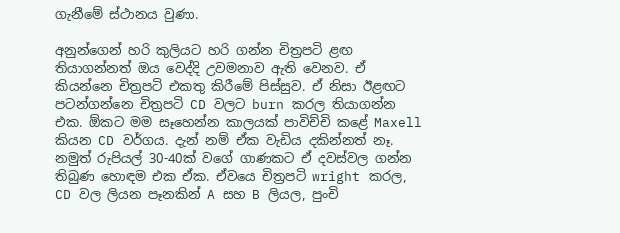ගැනීමේ ස්ථානය වුණා.

අනුන්ගෙන් හරි කුලියට හරි ගන්න චිත්‍රපටි ළඟ තියාගන්නත් ඔය වෙද්දි උවමනාව ඇති වෙනව. ඒ කියන්නෙ චිත්‍රපටි එකතු කිරීමේ පිස්සුව. ඒ නිසා ඊළඟට පටන්ගන්නෙ චිත්‍රපටි CD වලට burn කරල තියාගන්න එක. ඕකට මම සෑහෙන්න කාලයක් පාවිච්චි කළේ Maxell කියන CD වර්ගය. දැන් නම් ඒක වැඩිය දකින්නත් නෑ. නමුත් රුපියල් 30-40ක් වගේ ගාණකට ඒ දවස්වල ගන්න තිබුණ හොඳම එක ඒක. ඒවයෙ චිත්‍රපටි wright කරල, CD වල ලියන පෑනකින් A සහ B ලියල, පුංචි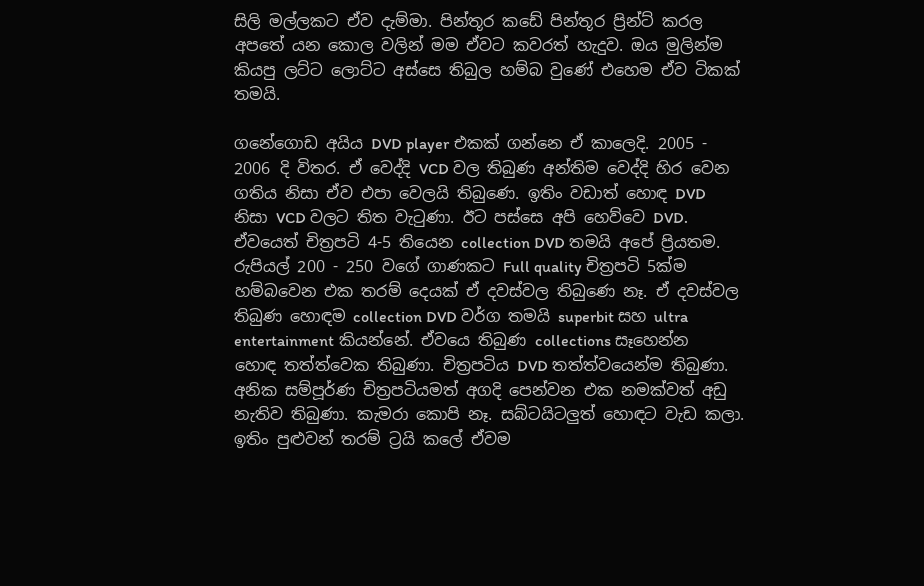සිලි මල්ලකට ඒව දැම්මා. පින්තූර කඩේ පින්තූර ප්‍රින්ට් කරල අපතේ යන කොල වලින් මම ඒවට කවරත් හැදුව. ඔය මුලින්ම කියපු ලට්ට ලොට්ට අස්සෙ තිබුල හම්බ වුණේ එහෙම ඒව ටිකක් තමයි.

ගනේගොඩ අයිය DVD player එකක් ගන්නෙ ඒ කාලෙදි. 2005 - 2006 දි විතර. ඒ වෙද්දි VCD වල තිබුණ අන්තිම වෙද්දි හිර වෙන ගතිය නිසා ඒව එපා වෙලයි තිබුණෙ. ඉතිං වඩාත් හොඳ DVD නිසා VCD වලට තිත වැටුණා. ඊට පස්සෙ අපි හෙව්වෙ DVD. ඒවයෙත් චිත්‍රපටි 4-5 තියෙන collection DVD තමයි අපේ ප්‍රියතම. රුපියල් 200 - 250 වගේ ගාණකට Full quality චිත්‍රපටි 5ක්ම හම්බවෙන එක තරම් දෙයක් ඒ දවස්වල තිබුණෙ නෑ. ඒ දවස්වල තිබුණ හොඳම collection DVD වර්ග තමයි superbit සහ ultra entertainment කියන්නේ. ඒවයෙ තිබුණ collections සෑහෙන්න හොඳ තත්ත්වෙක තිබුණා. චිත්‍රපටිය DVD තත්ත්වයෙන්ම තිබුණා. අනික සම්පූර්ණ චිත්‍රපටියමත් අගදි පෙන්වන එක නමක්වත් අඩු නැතිව තිබුණා. කැමරා කොපි නෑ. සබ්ටයිටලුත් හොඳට වැඩ කලා. ඉතිං පුළුවන් තරම් ට්‍රයි ‍කලේ ඒවම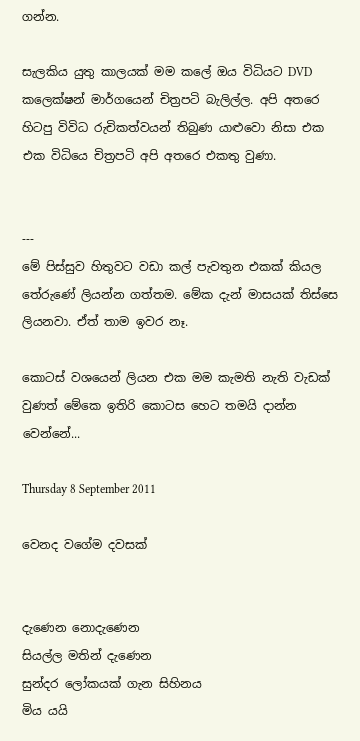ගන්න.

සැලකිය යුතු කාලයක් මම කලේ ඔය විධියට DVD කලෙක්ෂන් මාර්ගයෙන් චිත්‍රපටි බැලිල්ල. අපි අතරෙ හිටපු විවිධ රුචිකත්වයන් තිබුණ යාළුවො නිසා එක එක විධියෙ චිත්‍රපටි අපි අතරෙ එකතු වුණා.


---
මේ පිස්සුව හිතුවට වඩා කල් පැවතුන එකක් කියල තේරුණේ ලියන්න ගත්තම. මේක දැන් මාසයක් තිස්සෙ ලියනවා. ඒත් තාම ඉවර නෑ.

කොටස් වශයෙන් ලියන එක මම කැමති නැති වැඩක් වුණත් මේකෙ ඉතිරි කොටස හෙට තමයි දාන්න වෙන්නේ...

Thursday 8 September 2011

වෙනද වගේම දවසක්


දැණෙන නොදැණෙන
සියල්ල මතින් දැණෙන
සුන්දර ලෝකයක් ගැන සිහිනය
මිය යයි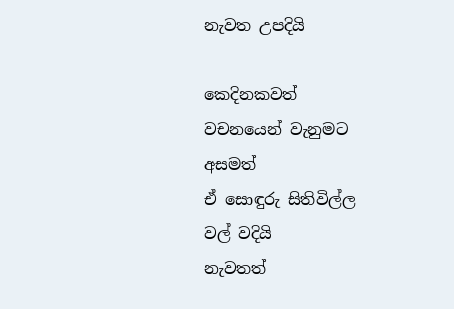නැවත උපදියි

කෙදිනකවත්
වචනයෙන් වැනුමට අසමත්
ඒ සොඳුරු සිතිවිල්ල
වල් වදියි
නැවතත්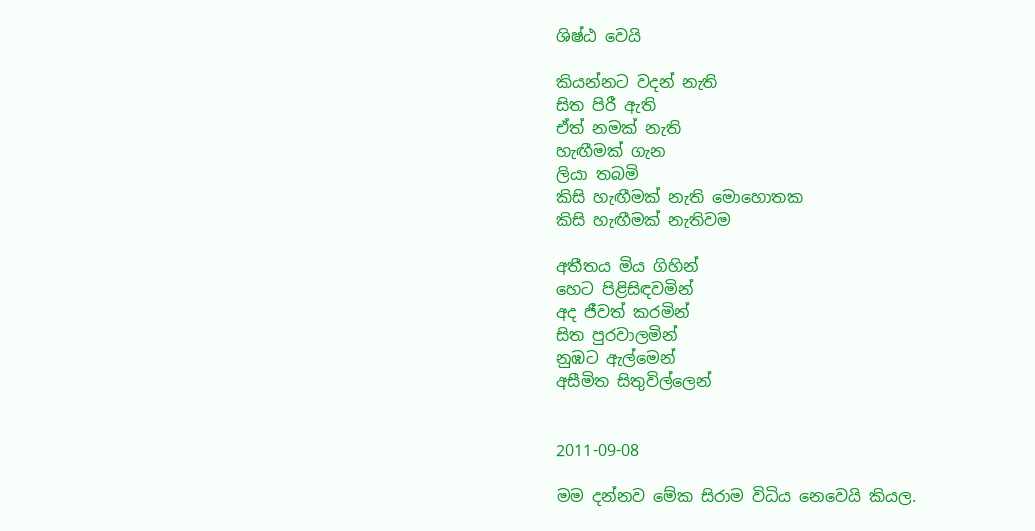ශිෂ්ඨ වෙයි

කියන්නට වදන් නැති
සිත පිරී ඇති
ඒත් නමක් නැති
හැඟීමක් ගැන
ලියා තබමි
කිසි හැඟීමක් නැති මොහොතක
කිසි හැඟීමක් නැතිවම

අතීතය මිය ගිහින්
හෙට පිළිසිඳවමින්
අද ජීවත් කරමින්
සිත පුරවාලමින්
නුඹට ඇල්මෙන්
අසීමිත සිතුවිල්ලෙන්


2011-09-08

මම දන්නව මේක සිරාම විධිය නෙවෙයි කියල.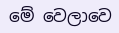මේ වෙලාවෙ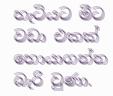හැටිය‍ට මීට වඩා එකක් හොයාගන්න බැරි වුණා.